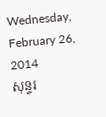Wednesday, February 26, 2014
សុន្ទរ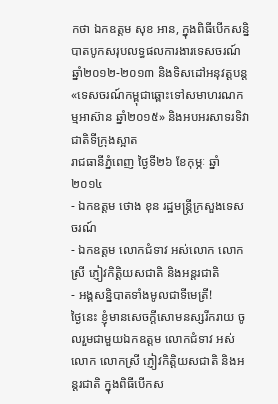កថា ឯកឧត្តម សុខ អាន, ក្នុងពិធីបើកសន្និបាតបូកសរុបលទ្ធផលការងារទេសចរណ៍ ឆ្នាំ២០១២-២០១៣ និងទិសដៅអនុវត្តបន្ត «ទេសចរណ៍កម្ពុជាឆ្ពោះទៅសមាហរណកម្មអាស៊ាន ឆ្នាំ២០១៥» និងអបអរសាទរទិវាជាតិទីក្រុងស្អាត
រាជធានីភ្នំពេញ ថ្ងៃទី២៦ ខែកុម្ភៈ ឆ្នាំ២០១៤
- ឯកឧត្ដម ថោង ខុន រដ្ឋមន្ដ្រីក្រសួងទេសចរណ៍
- ឯកឧត្ដម លោកជំទាវ អស់លោក លោកស្រី ភ្ញៀវកិត្តិយសជាតិ និងអន្ដរជាតិ
- អង្គសន្និបាតទាំងមូលជាទីមេត្រី!
ថ្ងៃនេះ ខ្ញុំមានសេចក្តីសោមនស្សរីករាយ ចូលរួមជាមួយឯកឧត្ដម លោកជំទាវ អស់លោក លោកស្រី ភ្ញៀវកិត្តិយសជាតិ និងអន្តរជាតិ ក្នុងពិធីបើកស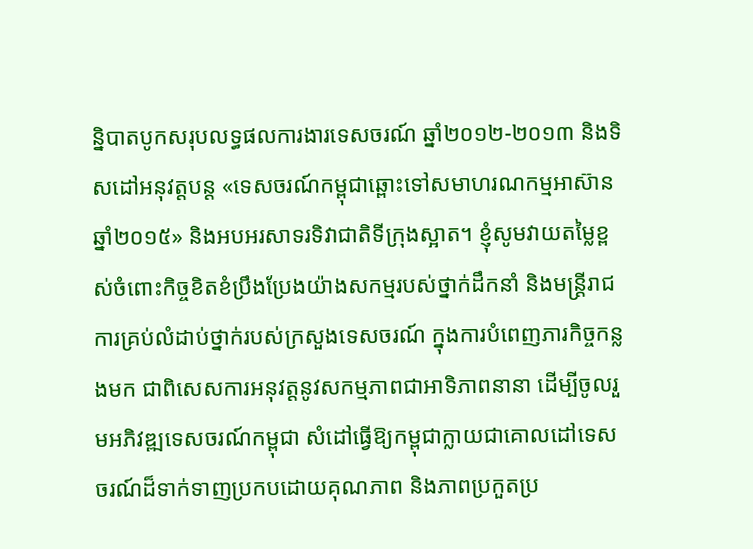ន្និបាតបូកសរុបលទ្ធផលការងារទេសចរណ៍ ឆ្នាំ២០១២-២០១៣ និងទិសដៅអនុវត្តបន្ត «ទេសចរណ៍កម្ពុជាឆ្ពោះទៅសមាហរណកម្មអាស៊ានឆ្នាំ២០១៥» និងអបអរសាទរទិវាជាតិទីក្រុងស្អាត។ ខ្ញុំសូមវាយតម្លៃខ្ពស់ចំពោះកិច្ចខិតខំប្រឹងប្រែងយ៉ាងសកម្មរបស់ថ្នាក់ដឹកនាំ និងមន្ដ្រីរាជការគ្រប់លំដាប់ថ្នាក់របស់ក្រសួងទេសចរណ៍ ក្នុងការបំពេញភារកិច្ចកន្លងមក ជាពិសេសការអនុវត្ដនូវសកម្មភាពជាអាទិភាពនានា ដើម្បីចូលរួមអភិវឌ្ឍទេសចរណ៍កម្ពុជា សំដៅធ្វើឱ្យកម្ពុជាក្លាយជាគោលដៅទេសចរណ៍ដ៏ទាក់ទាញប្រកបដោយគុណភាព និងភាពប្រកួតប្រ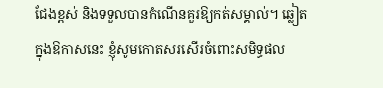ជែងខ្ពស់ និងទទួលបានកំណើនគួរឱ្យកត់សម្គាល់។ ឆ្លៀតក្នុងឱកាសនេះ ខ្ញុំសូមកោតសរសើរចំពោះសមិទ្ធផល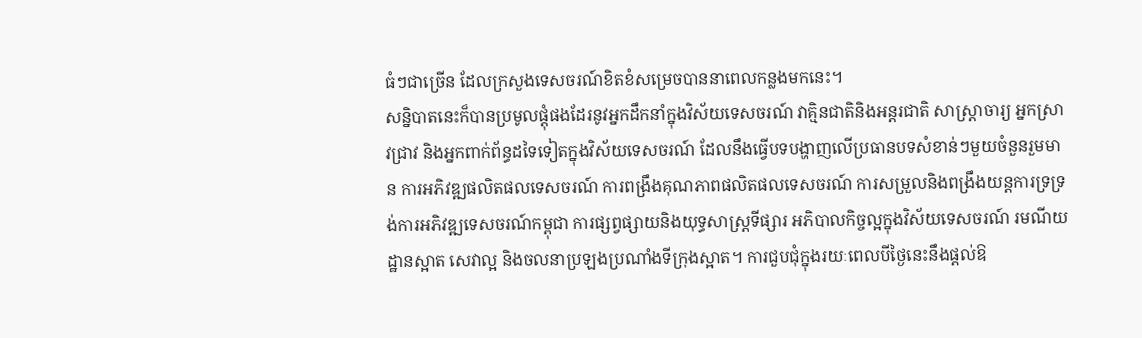ធំៗជាច្រើន ដែលក្រសួងទេសចរណ៍ខិតខំសម្រេចបាននាពេលកន្លងមកនេះ។
សន្និបាតនេះក៏បានប្រមូលផ្តុំផងដែរនូវអ្នកដឹកនាំក្នុងវិស័យទេសចរណ៍ វាគ្មិនជាតិនិងអន្តរជាតិ សាស្រ្តាចារ្យ អ្នកស្រាវជ្រាវ និងអ្នកពាក់ព័ន្ធដទៃទៀតក្នុងវិស័យទេសចរណ៍ ដែលនឹងធ្វើបទបង្ហាញលើប្រធានបទសំខាន់ៗមួយចំនួនរួមមាន ការអភិវឌ្ឍផលិតផលទេសចរណ៍ ការពង្រឹងគុណភាពផលិតផលទេសចរណ៍ ការសម្រួលនិងពង្រឹងយន្តការទ្រទ្រង់ការអភិវឌ្ឍទេសចរណ៍កម្ពុជា ការផ្សព្វផ្សាយនិងយុទ្ធសាស្ត្រទីផ្សារ អភិបាលកិច្ចល្អក្នុងវិស័យទេសចរណ៍ រមណីយដ្ឋានស្អាត សេវាល្អ និងចលនាប្រឡងប្រណាំងទីក្រុងស្អាត។ ការជួបជុំក្នុងរយៈពេលបីថ្ងៃនេះនឹងផ្តល់ឱ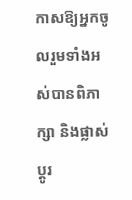កាសឱ្យអ្នកចូលរួមទាំងអស់បានពិភាក្សា និងផ្លាស់ប្តូរ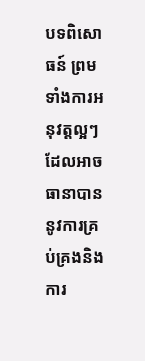បទពិសោធន៍ ព្រមទាំងការអនុវត្តល្អៗ ដែលអាចធានាបាននូវការគ្រប់គ្រងនិងការ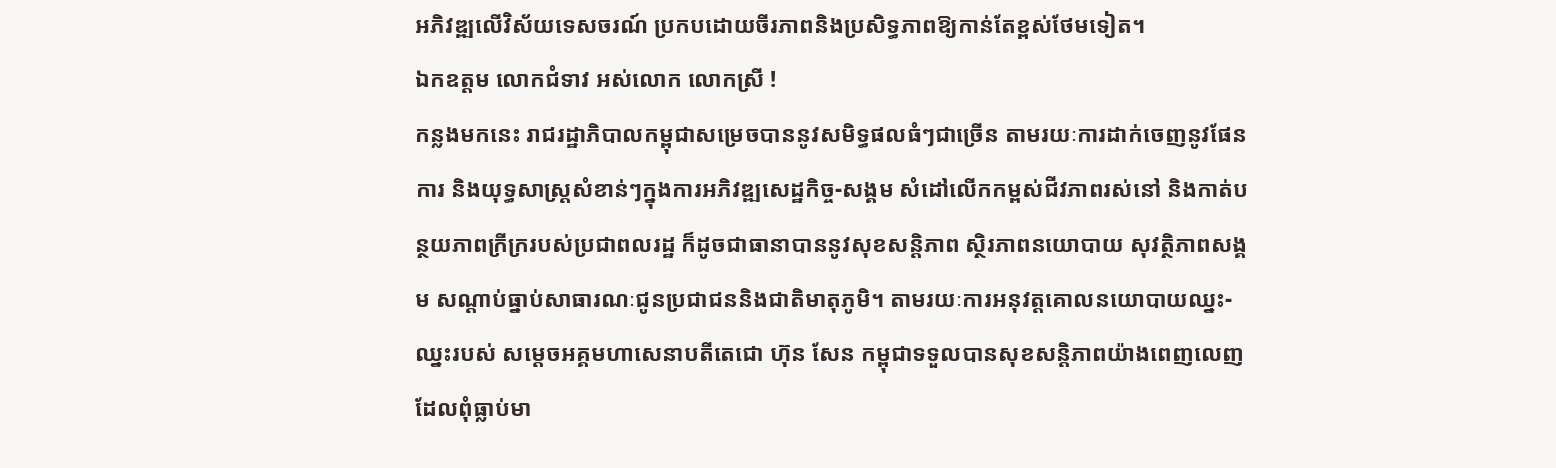អភិវឌ្ឍលើវិស័យទេសចរណ៍ ប្រកបដោយចីរភាពនិងប្រសិទ្ធភាពឱ្យកាន់តែខ្ពស់ថែមទៀត។
ឯកឧត្ដម លោកជំទាវ អស់លោក លោកស្រី !
កន្លងមកនេះ រាជរដ្ឋាភិបាលកម្ពុជាសម្រេចបាននូវសមិទ្ធផលធំៗជាច្រើន តាមរយៈការដាក់ចេញនូវផែនការ និងយុទ្ធសាស្ដ្រសំខាន់ៗក្នុងការអភិវឌ្ឍសេដ្ឋកិច្ច-សង្គម សំដៅលើកកម្ពស់ជីវភាពរស់នៅ និងកាត់បន្ថយភាពក្រីក្ររបស់ប្រជាពលរដ្ឋ ក៏ដូចជាធានាបាននូវសុខសន្ដិភាព ស្ថិរភាពនយោបាយ សុវត្ថិភាពសង្គម សណ្ដាប់ធ្នាប់សាធារណៈជូនប្រជាជននិងជាតិមាតុភូមិ។ តាមរយៈការអនុវត្តគោលនយោបាយឈ្នះ-ឈ្នះរបស់ សម្តេចអគ្គមហាសេនាបតីតេជោ ហ៊ុន សែន កម្ពុជាទទួលបានសុខសន្តិភាពយ៉ាងពេញលេញ ដែលពុំធ្លាប់មា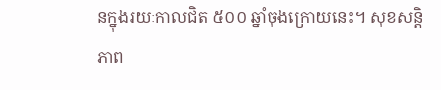នក្នុងរយៈកាលជិត ៥០០ ឆ្នាំចុងក្រោយនេះ។ សុខសន្តិភាព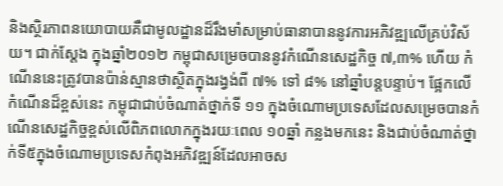និងស្ថិរភាពនយោបាយគឺជាមូលដ្ឋានដ៏រឹងមាំសម្រាប់ធានាបាននូវការអភិវឌ្ឍលើគ្រប់វិស័យ។ ជាក់ស្តែង ក្នុងឆ្នាំ២០១២ កម្ពុជាសម្រេចបាននូវកំណើនសេដ្ឋកិច្ច ៧,៣% ហើយ កំណើននេះត្រូវបានប៉ាន់ស្មានថាស្ថិតក្នុងរង្វង់ពី ៧% ទៅ ៨% នៅឆ្នាំបន្តបន្ទាប់។ ផ្អែកលើកំណើនដ៏ខ្ពស់នេះ កម្ពុជាជាប់ចំណាត់ថ្នាក់ទី ១១ ក្នុងចំណោមប្រទេសដែលសម្រេចបានកំណើនសេដ្ឋកិច្ចខ្ពស់លើពិភពលោកក្នុងរយៈពេល ១០ឆ្នាំ កន្លងមកនេះ និងជាប់ចំណាត់ថ្នាក់ទី៥ក្នុងចំណោមប្រទេសកំពុងអភិវឌ្ឍន៍ដែលអាចស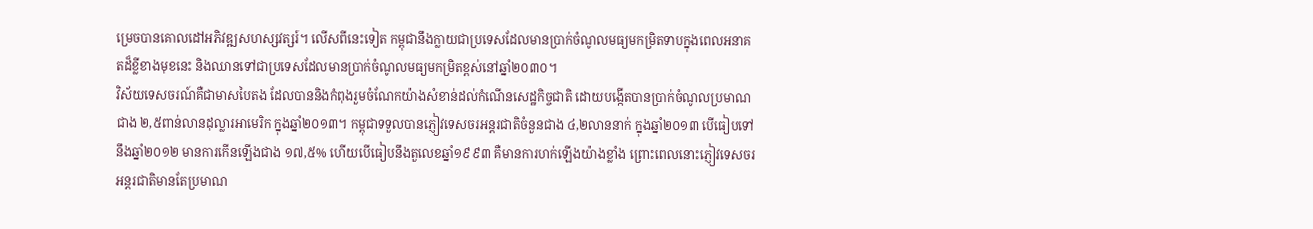ម្រេចបានគោលដៅអភិវឌ្ឍសហស្សវត្សរ៍។ លើសពីនេះទៀត កម្ពុជានឹងក្លាយជាប្រទេសដែលមានប្រាក់ចំណូលមធ្យមកម្រិតទាបក្នុងពេលអនាគតដ៏ខ្លីខាងមុខនេះ និងឈានទៅជាប្រទេសដែលមានប្រាក់ចំណូលមធ្យមកម្រិតខ្ពស់នៅឆ្នាំ២០៣០។
វិស័យទេសចរណ៍គឺជាមាសបៃតង ដែលបាននិងកំពុងរួមចំណែកយ៉ាងសំខាន់ដល់កំណើនសេដ្ឋកិច្ចជាតិ ដោយបង្កើតបានប្រាក់ចំណូលប្រមាណជាង ២,៥ពាន់លានដុល្លារអាមេរិក ក្នុងឆ្នាំ២០១៣។ កម្ពុជាទទួលបានភ្ញៀវទេសចរអន្តរជាតិចំនួនជាង ៤,២លាននាក់ ក្នុងឆ្នាំ២០១៣ បើធៀបទៅនឹងឆ្នាំ២០១២ មានការកើនឡើងជាង ១៧,៥% ហើយបើធៀបនឹងតួលេខឆ្នាំ១៩៩៣ គឺមានការហក់ឡើងយ៉ាងខ្លាំង ព្រោះពេលនោះភ្ញៀវទេសចរអន្តរជាតិមានតែប្រមាណ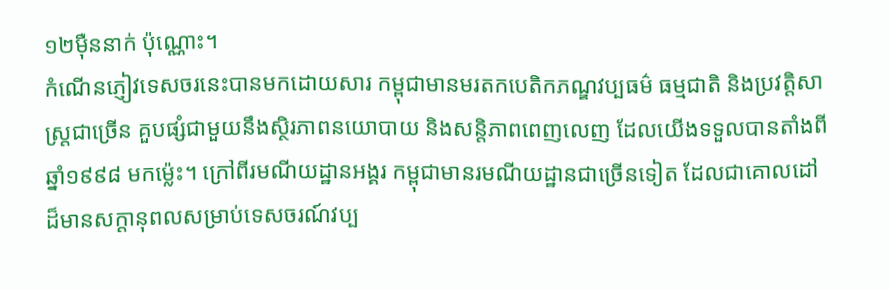១២ម៉ឺននាក់ ប៉ុណ្ណោះ។
កំណើនភ្ញៀវទេសចរនេះបានមកដោយសារ កម្ពុជាមានមរតកបេតិកភណ្ឌវប្បធម៌ ធម្មជាតិ និងប្រវត្តិសាស្ត្រជាច្រើន គួបផ្សំជាមួយនឹងស្ថិរភាពនយោបាយ និងសន្តិភាពពេញលេញ ដែលយើងទទួលបានតាំងពីឆ្នាំ១៩៩៨ មកម្ល៉េះ។ ក្រៅពីរមណីយដ្ឋានអង្គរ កម្ពុជាមានរមណីយដ្ឋានជាច្រើនទៀត ដែលជាគោលដៅដ៏មានសក្ដានុពលសម្រាប់ទេសចរណ៍វប្ប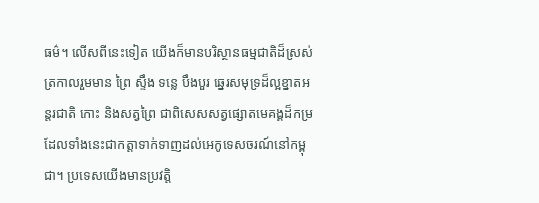ធម៌។ លើសពីនេះទៀត យើងក៏មានបរិស្ថានធម្មជាតិដ៏ស្រស់ត្រកាលរួមមាន ព្រៃ ស្ទឹង ទន្លេ បឹងបួរ ឆ្នេរសមុទ្រដ៏ល្អខ្នាតអន្តរជាតិ កោះ និងសត្វព្រៃ ជាពិសេសសត្វផ្សោតមេគង្គដ៏កម្រ ដែលទាំងនេះជាកត្តាទាក់ទាញដល់អេកូទេសចរណ៍នៅកម្ពុជា។ ប្រទេសយើងមានប្រវត្តិ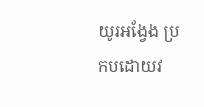យូរអង្វែង ប្រកបដោយវ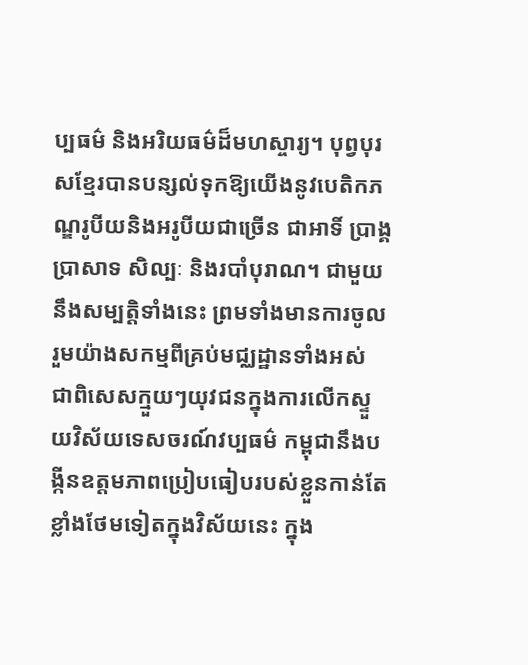ប្បធម៌ និងអរិយធម៌ដ៏មហស្ចារ្យ។ បុព្វបុរសខ្មែរបានបន្សល់ទុកឱ្យយើងនូវបេតិកភណ្ឌរូបីយនិងអរូបីយជាច្រើន ជាអាទិ៍ ប្រាង្គប្រាសាទ សិល្បៈ និងរបាំបុរាណ។ ជាមួយនឹងសម្បត្តិទាំងនេះ ព្រមទាំងមានការចូលរួមយ៉ាងសកម្មពីគ្រប់មជ្ឈដ្ឋានទាំងអស់ ជាពិសេសក្មួយៗយុវជនក្នុងការលើកស្ទួយវិស័យទេសចរណ៍វប្បធម៌ កម្ពុជានឹងបង្កីនឧត្តមភាពប្រៀបធៀបរបស់ខ្លួនកាន់តែខ្លាំងថែមទៀតក្នុងវិស័យនេះ ក្នុង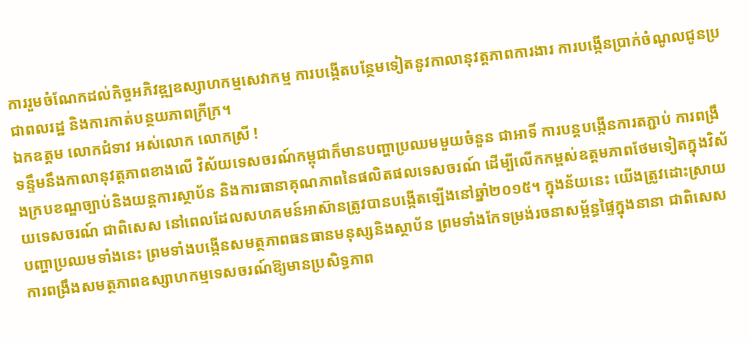ការរួមចំណែកដល់កិច្ចអភិវឌ្ឍឧស្សាហកម្មសេវាកម្ម ការបង្កើតបន្ថែមទៀតនូវកាលានុវត្តភាពការងារ ការបង្កើនប្រាក់ចំណូលជូនប្រជាពលរដ្ឋ និងការកាត់បន្ថយភាពក្រីក្រ។
ឯកឧត្ដម លោកជំទាវ អស់លោក លោកស្រី !
ទន្ទឹមនឹងកាលានុវត្តភាពខាងលើ វិស័យទេសចរណ៍កម្ពុជាក៏មានបញ្ហាប្រឈមមួយចំនួន ជាអាទិ៍ ការបន្តបង្កើនការតភ្ជាប់ ការពង្រឹងក្របខណ្ឌច្បាប់និងយន្តការស្ថាប័ន និងការធានាគុណភាពនៃផលិតផលទេសចរណ៍ ដើម្បីលើកកម្ពស់ឧត្តមភាពថែមទៀតក្នុងវិស័យទេសចរណ៍ ជាពិសេស នៅពេលដែលសហគមន៍អាស៊ានត្រូវបានបង្កើតឡើងនៅឆ្នាំ២០១៥។ ក្នុងន័យនេះ យើងត្រូវដោះស្រាយបញ្ហាប្រឈមទាំងនេះ ព្រមទាំងបង្កើនសមត្ថភាពធនធានមនុស្សនិងស្ថាប័ន ព្រមទាំងកែទម្រង់រចនាសម័្ពន្ធផ្ទៃក្នុងនានា ជាពិសេសការពង្រឹងសមត្ថភាពឧស្សាហកម្មទេសចរណ៍ឱ្យមានប្រសិទ្ធភាព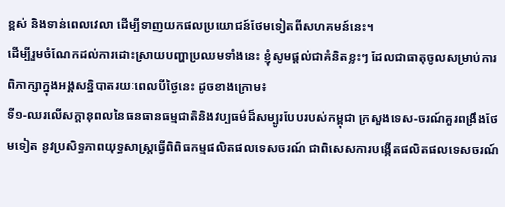ខ្ពស់ និងទាន់ពេលវេលា ដើម្បីទាញយកផលប្រយោជន៍ថែមទៀតពីសហគមន៍នេះ។
ដើម្បីរួមចំណែកដល់ការដោះស្រាយបញ្ហាប្រឈមទាំងនេះ ខ្ញុំសូមផ្ដល់ជាគំនិតខ្លះៗ ដែលជាធាតុចូលសម្រាប់ការពិភាក្សាក្នុងអង្គសន្និបាតរយៈពេលបីថ្ងៃនេះ ដូចខាងក្រោម៖
ទី១-ឈរលើសក្តានុពលនៃធនធានធម្មជាតិនិងវប្បធម៌ដ៏សម្បូរបែបរបស់កម្ពុជា ក្រសួងទេស-ចរណ៍គួរពង្រឹងថែមទៀត នូវប្រសិទ្ធភាពយុទ្ធសាស្ដ្រធ្វើពិពិធកម្មផលិតផលទេសចរណ៍ ជាពិសេសការបង្កើតផលិតផលទេសចរណ៍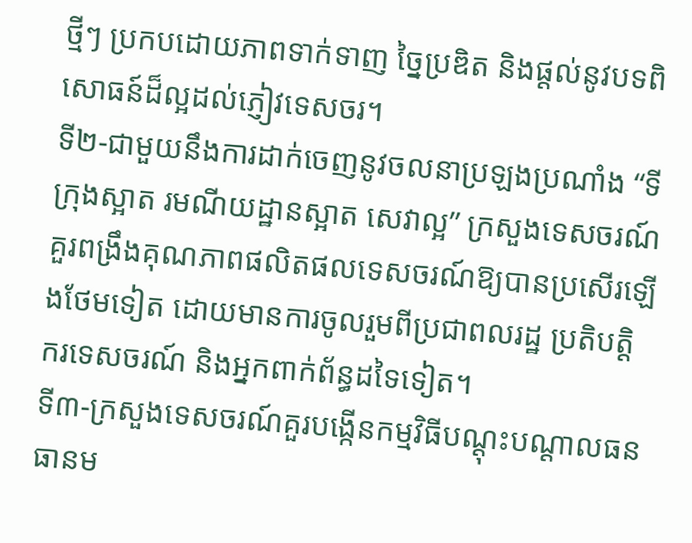ថ្មីៗ ប្រកបដោយភាពទាក់ទាញ ច្នៃប្រឌិត និងផ្តល់នូវបទពិសោធន៍ដ៏ល្អដល់ភ្ញៀវទេសចរ។
ទី២-ជាមួយនឹងការដាក់ចេញនូវចលនាប្រឡងប្រណាំង “ទីក្រុងស្អាត រមណីយដ្ឋានស្អាត សេវាល្អ” ក្រសួងទេសចរណ៍ គួរពង្រឹងគុណភាពផលិតផលទេសចរណ៍ឱ្យបានប្រសើរឡើងថែមទៀត ដោយមានការចូលរួមពីប្រជាពលរដ្ឋ ប្រតិបត្តិករទេសចរណ៍ និងអ្នកពាក់ព័ន្ធដទៃទៀត។
ទី៣-ក្រសួងទេសចរណ៍គួរបង្កើនកម្មវិធីបណ្ដុះបណ្ដាលធនធានម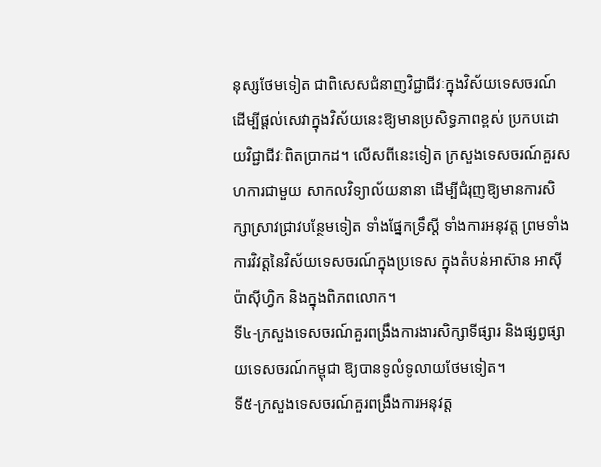នុស្សថែមទៀត ជាពិសេសជំនាញវិជ្ជាជីវៈក្នុងវិស័យទេសចរណ៍ ដើម្បីផ្ដល់សេវាក្នុងវិស័យនេះឱ្យមានប្រសិទ្ធភាពខ្ពស់ ប្រកបដោយវិជ្ជាជីវៈពិតប្រាកដ។ លើសពីនេះទៀត ក្រសួងទេសចរណ៍គួរសហការជាមួយ សាកលវិទ្យាល័យនានា ដើម្បីជំរុញឱ្យមានការសិក្សាស្រាវជ្រាវបន្ថែមទៀត ទាំងផ្នែកទ្រឹស្តី ទាំងការអនុវត្ត ព្រមទាំងការវិវត្តនៃវិស័យទេសចរណ៍ក្នុងប្រទេស ក្នុងតំបន់អាស៊ាន អាស៊ីប៉ាស៊ីហ្វិក និងក្នុងពិភពលោក។
ទី៤-ក្រសួងទេសចរណ៍គួរពង្រឹងការងារសិក្សាទីផ្សារ និងផ្សព្វផ្សាយទេសចរណ៍កម្ពុជា ឱ្យបានទូលំទូលាយថែមទៀត។
ទី៥-ក្រសួងទេសចរណ៍គួរពង្រឹងការអនុវត្ដ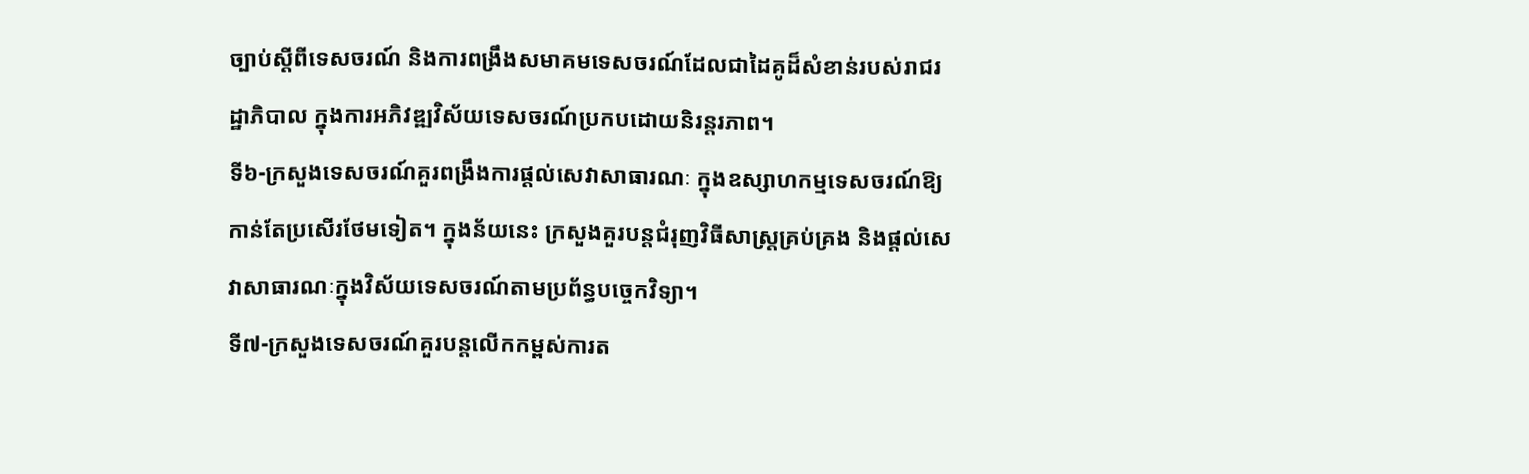ច្បាប់ស្ដីពីទេសចរណ៍ និងការពង្រឹងសមាគមទេសចរណ៍ដែលជាដៃគូដ៏សំខាន់របស់រាជរដ្ឋាភិបាល ក្នុងការអភិវឌ្ឍវិស័យទេសចរណ៍ប្រកបដោយនិរន្ដរភាព។
ទី៦-ក្រសួងទេសចរណ៍គួរពង្រឹងការផ្តល់សេវាសាធារណៈ ក្នុងឧស្សាហកម្មទេសចរណ៍ឱ្យកាន់តែប្រសើរថែមទៀត។ ក្នុងន័យនេះ ក្រសួងគួរបន្តជំរុញវិធីសាស្រ្តគ្រប់គ្រង និងផ្ដល់សេវាសាធារណៈក្នុងវិស័យទេសចរណ៍តាមប្រព័ន្ធបចេ្ចកវិទ្យា។
ទី៧-ក្រសួងទេសចរណ៍គួរបន្តលើកកម្ពស់ការត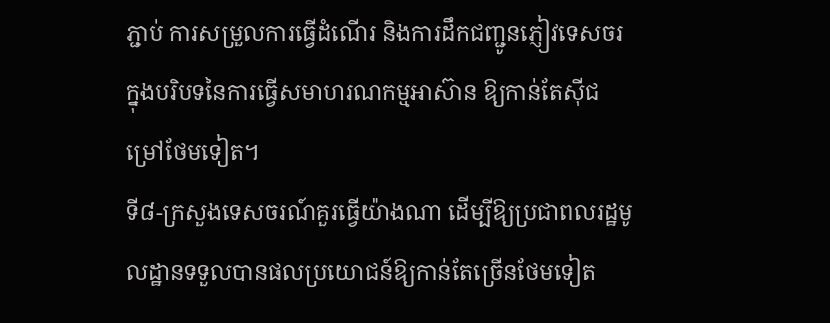ភ្ជាប់ ការសម្រួលការធ្វើដំណើរ និងការដឹកជញ្ជូនភ្ញៀវទេសចរ ក្នុងបរិបទនៃការធ្វើសមាហរណកម្មអាស៊ាន ឱ្យកាន់តែស៊ីជម្រៅថែមទៀត។
ទី៨-ក្រសួងទេសចរណ៍គួរធ្វើយ៉ាងណា ដើម្បីឱ្យប្រជាពលរដ្ឋមូលដ្ឋានទទួលបានផលប្រយោជន៍ឱ្យកាន់តែច្រើនថែមទៀត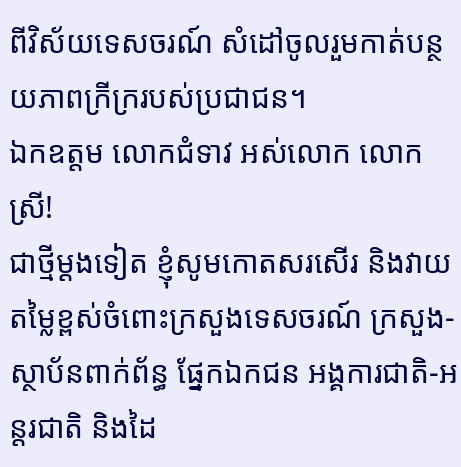ពីវិស័យទេសចរណ៍ សំដៅចូលរួមកាត់បន្ថយភាពក្រីក្ររបស់ប្រជាជន។
ឯកឧត្ដម លោកជំទាវ អស់លោក លោកស្រី!
ជាថ្មីម្ដងទៀត ខ្ញុំសូមកោតសរសើរ និងវាយតម្លៃខ្ពស់ចំពោះក្រសួងទេសចរណ៍ ក្រសួង-ស្ថាប័នពាក់ព័ន្ធ ផ្នែកឯកជន អង្គការជាតិ-អន្ដរជាតិ និងដៃ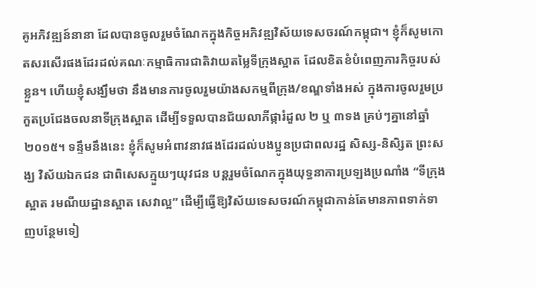គូអភិវឌ្ឍន៍នានា ដែលបានចូលរួមចំណែកក្នុងកិច្ចអភិវឌ្ឍវិស័យទេសចរណ៍កម្ពុជា។ ខ្ញុំក៏សូមកោតសរសើរផងដែរដល់គណៈកម្មាធិការជាតិវាយតម្លៃទីក្រុងស្អាត ដែលខិតខំបំពេញភារកិច្ចរបស់ខ្លួន។ ហើយខ្ញុំសង្ឃឹមថា នឹងមានការចូលរួមយ៉ាងសកម្មពីក្រុង/ខណ្ឌទាំងអស់ ក្នុងការចូលរួមប្រកួតប្រជែងចលនាទីក្រុងស្អាត ដើម្បីទទួលបានជ័យលាភីផ្ការំដួល ២ ឬ ៣ទង គ្រប់ៗគ្នានៅឆ្នាំ២០១៥។ ទន្ទឹមនឹងនេះ ខ្ញុំក៏សូមអំពាវនាវផងដែរដល់បងប្អូនប្រជាពលរដ្ឋ សិស្ស-និសិ្សត ព្រះសង្ឃ វិស័យឯកជន ជាពិសេសក្មួយៗយុវជន បន្តរួមចំណែកក្នុងយុទ្ធនាការប្រឡងប្រណាំង “ទីក្រុងស្អាត រមណីយដ្ឋានស្អាត សេវាល្អ” ដើម្បីធ្វើឱ្យវិស័យទេសចរណ៍កម្ពុជាកាន់តែមានភាពទាក់ទាញបន្ថែមទៀ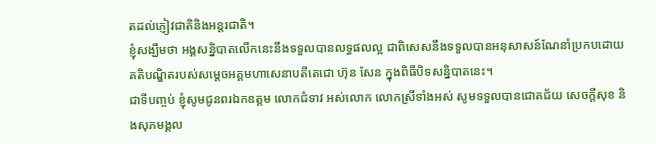តដល់ភ្ញៀវជាតិនិងអន្តរជាតិ។
ខ្ញុំសង្ឃឹមថា អង្គសន្និបាតលើកនេះនឹងទទួលបានលទ្ធផលល្អ ជាពិសេសនឹងទទួលបានអនុសាសន៍ណែនាំប្រកបដោយគតិបណ្ឌិតរបស់សម្ដេចអគ្គមហាសេនាបតីតេជោ ហ៊ុន សែន ក្នុងពិធីបិទសន្និបាតនេះ។
ជាទីបញ្ចប់ ខ្ញុំសូមជូនពរឯកឧត្ដម លោកជំទាវ អស់លោក លោកស្រីទាំងអស់ សូមទទួលបានជោគជ័យ សេចក្ដីសុខ និងសុភមង្គល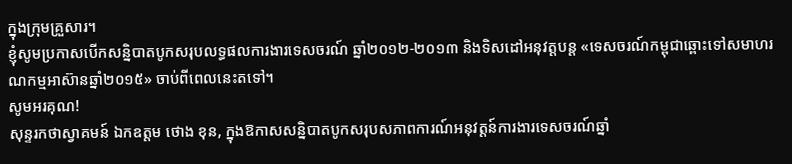ក្នុងក្រុមគ្រួសារ។
ខ្ញុំសូមប្រកាសបើកសន្និបាតបូកសរុបលទ្ធផលការងារទេសចរណ៍ ឆ្នាំ២០១២-២០១៣ និងទិសដៅអនុវត្តបន្ត «ទេសចរណ៍កម្ពុជាឆ្ពោះទៅសមាហរណកម្មអាស៊ានឆ្នាំ២០១៥» ចាប់ពីពេលនេះតទៅ។
សូមអរគុណ!
សុន្ទរកថាស្វាគមន៍ ឯកឧត្តម ថោង ខុន, ក្នុងឱកាសសន្និបាតបូកសរុបសភាពការណ៍អនុវត្តន៍ការងារទេសចរណ៍ឆ្នាំ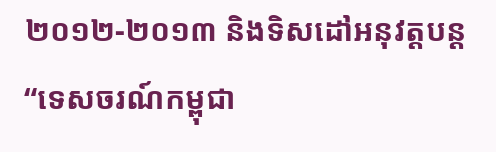២០១២-២០១៣ និងទិសដៅអនុវត្តបន្ត “ទេសចរណ៍កម្ពុជា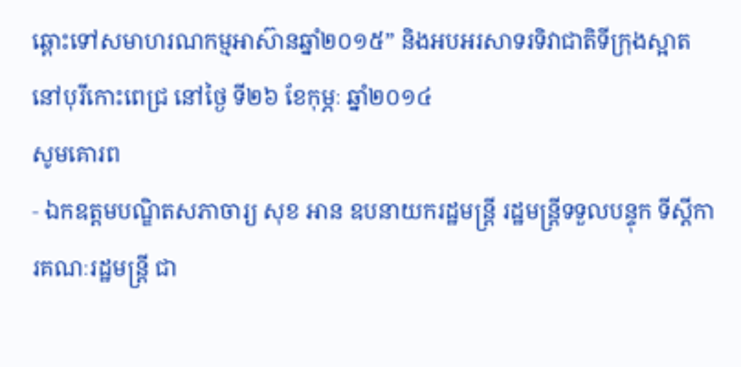ឆ្ពោះទៅសមាហរណកម្មអាស៊ានឆ្នាំ២០១៥” និងអបអរសាទរទិវាជាតិទីក្រុងស្អាត
នៅបុរីកោះពេជ្រ នៅថ្ងៃ ទី២៦ ខែកុម្ភៈ ឆ្នាំ២០១៤
សូមគោរព
‑ ឯកឧត្តមបណ្ឌិតសភាចារ្យ សុខ អាន ឧបនាយករដ្ឋមន្ត្រី រដ្ឋមន្ត្រីទទួលបន្ទុក ទីស្តីការគណៈរដ្ឋមន្ត្រី ជា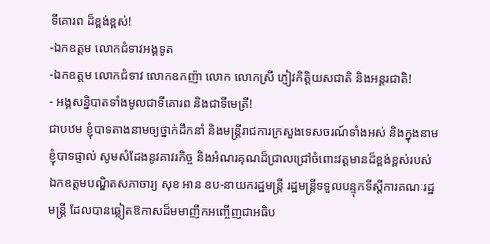ទីគោរព ដ៏ខ្ពង់ខ្ពស់!
-ឯកឧត្តម លោកជំទាវអង្គទូត
-ឯកឧត្តម លោកជំទាវ លោកឧកញ៉ា លោក លោកស្រី ភ្ញៀវកិត្តិយសជាតិ និងអន្តរជាតិ!
‑ អង្គសន្និបាតទាំងមូលជាទីគោរព និងជាទីមេត្រី!
ជាបឋម ខ្ញុំបាទតាងនាមឲ្យថ្នាក់ដឹកនាំ និងមន្ត្រីរាជការក្រសួងទេសចរណ៍ទាំងអស់ និងក្នុងនាមខ្ញុំបាទផ្ទាល់ សូមសំដែងនូវគាវរកិច្ច និងអំណរគុណដ៏ជ្រាលជ្រៅចំពោះវត្តមានដ៏ខ្ពង់ខ្ពស់របស់ ឯកឧត្តមបណ្ឌិតសភាចារ្យ សុខ អាន ឧប-នាយករដ្ឋមន្ត្រី រដ្ឋមន្ត្រីទទួលបន្ទុកទីស្តីការគណៈរដ្ឋមន្ត្រី ដែលបានឆ្លៀតឱកាសដ៏មមាញឹកអញ្ចើញជាអធិប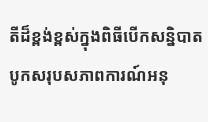តីដ៏ខ្ពង់ខ្ពស់ក្នុងពិធីបើកសន្និបាតបូកសរុបសភាពការណ៍អនុ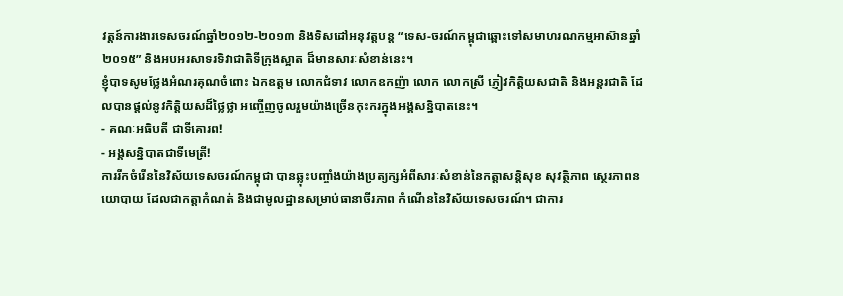វត្តន៍ការងារទេសចរណ៍ឆ្នាំ២០១២-២០១៣ និងទិសដៅអនុវត្តបន្ត “ទេស-ចរណ៍កម្ពុជាឆ្ពោះទៅសមាហរណកម្មអាស៊ានឆ្នាំ២០១៥” និងអបអរសាទរទិវាជាតិទីក្រុងស្អាត ដ៏មានសារៈសំខាន់នេះ។
ខ្ញុំបាទសូមថ្លែងអំណរគុណចំពោះ ឯកឧត្តម លោកជំទាវ លោកឧកញ៉ា លោក លោកស្រី ភ្ញៀវកិត្តិយសជាតិ និងអន្តរជាតិ ដែលបានផ្តល់នូវកិត្តិយសដ៏ថ្លៃថ្លា អញ្ចើញចូលរួមយ៉ាងច្រើនកុះករក្នុងអង្គសន្និបាតនេះ។
‑ គណៈអធិបតី ជាទីគោរព!
‑ អង្គសន្និបាតជាទីមេត្រី!
ការរីកចំរើននៃវិស័យទេសចរណ៍កម្ពុជា បានឆ្លុះបញ្ចាំងយ៉ាងប្រត្យក្សអំពីសារៈសំខាន់នៃកត្តាសន្តិសុខ សុវត្ថិភាព ស្ថេរភាពនយោបាយ ដែលជាកត្តាកំណត់ និងជាមូលដ្ឋានសម្រាប់ធានាចីរភាព កំណើននៃវិស័យទេសចរណ៍។ ជាការ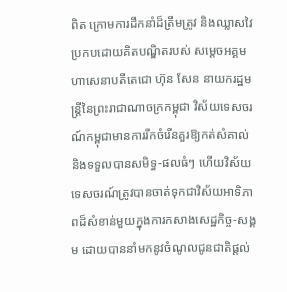ពិត ក្រោមការដឹកនាំដ៏ត្រឹមត្រូវ និងឈ្លាសវៃប្រកបដោយគិតបណ្ឌិតរបស់ សម្តេចអគ្គមហាសេនាបតីតេជោ ហ៊ុន សែន នាយករដ្ឋមន្ត្រីនៃព្រះរាជាណាចក្រកម្ពុជា វិស័យទេសចរណ៍កម្ពុជាមានការរីកចំរើនគួរឱ្យកត់សំគាល់ និងទទួលបានសមិទ្ធ-ផលធំៗ ហើយវិស័យទេសចរណ៍ត្រូវបានចាត់ទុកជាវិស័យអាទិភាពដ៏សំខាន់មួយក្នុងការកសាងសេដ្ឋកិច្ច‑សង្គម ដោយបាននាំមកនូវចំណូលជូនជាតិផ្តល់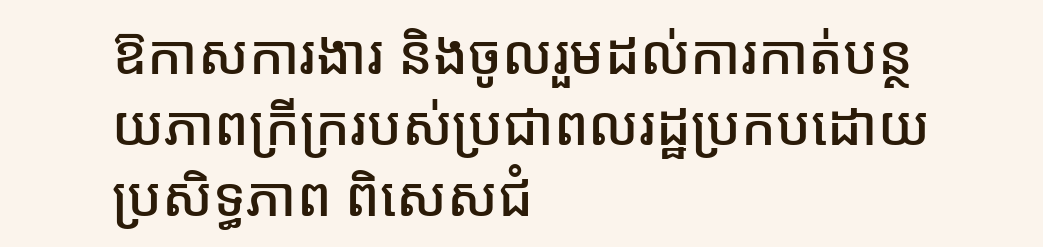ឱកាសការងារ និងចូលរួមដល់ការកាត់បន្ថយភាពក្រីក្ររបស់ប្រជាពលរដ្ឋប្រកបដោយប្រសិទ្ធភាព ពិសេសជំ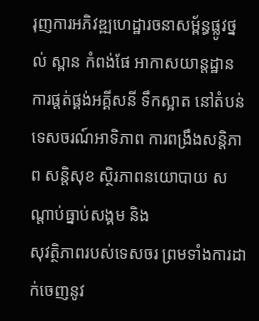រុញការអភិវឌ្ឍហេដ្ឋារចនាសម្ព័ន្ធផ្លូវថ្នល់ ស្ពាន កំពង់ផែ អាកាសយាន្តដ្ឋាន ការផ្តត់ផ្គង់អគ្គីសនី ទឹកស្អាត នៅតំបន់ទេសចរណ៍អាទិភាព ការពង្រឹងសន្តិភាព សន្តិសុខ ស្ថិរភាពនយោបាយ សណ្តាប់ធ្នាប់សង្គម និង
សុវត្ថិភាពរបស់ទេសចរ ព្រមទាំងការដាក់ចេញនូវ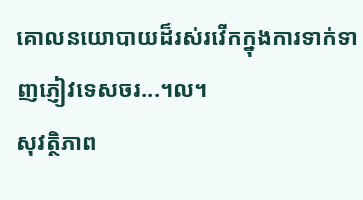គោលនយោបាយដ៏រស់រវើកក្នុងការទាក់ទាញភ្ញៀវទេសចរ...។ល។
សុវត្ថិភាព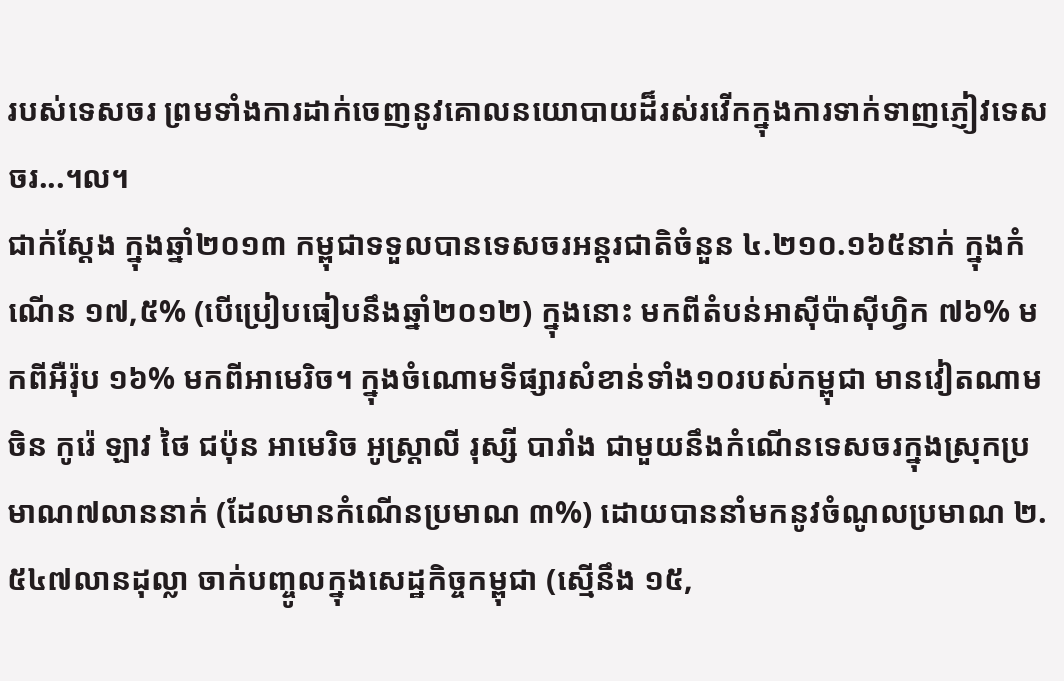របស់ទេសចរ ព្រមទាំងការដាក់ចេញនូវគោលនយោបាយដ៏រស់រវើកក្នុងការទាក់ទាញភ្ញៀវទេសចរ...។ល។
ជាក់ស្តែង ក្នុងឆ្នាំ២០១៣ កម្ពុជាទទួលបានទេសចរអន្តរជាតិចំនួន ៤.២១០.១៦៥នាក់ ក្នុងកំណើន ១៧,៥% (បើប្រៀបធៀបនឹងឆ្នាំ២០១២) ក្នុងនោះ មកពីតំបន់អាស៊ីប៉ាស៊ីហ្វិក ៧៦% មកពីអឺរ៉ុប ១៦% មកពីអាមេរិច។ ក្នុងចំណោមទីផ្សារសំខាន់ទាំង១០របស់កម្ពុជា មានវៀតណាម ចិន កូរ៉េ ឡាវ ថៃ ជប៉ុន អាមេរិច អូស្រ្តាលី រុស្សី បារាំង ជាមួយនឹងកំណើនទេសចរក្នុងស្រុកប្រមាណ៧លាននាក់ (ដែលមានកំណើនប្រមាណ ៣%) ដោយបាននាំមកនូវចំណូលប្រមាណ ២.៥៤៧លានដុល្លា ចាក់បញ្ចូលក្នុងសេដ្ឋកិច្ចកម្ពុជា (ស្មើនឹង ១៥,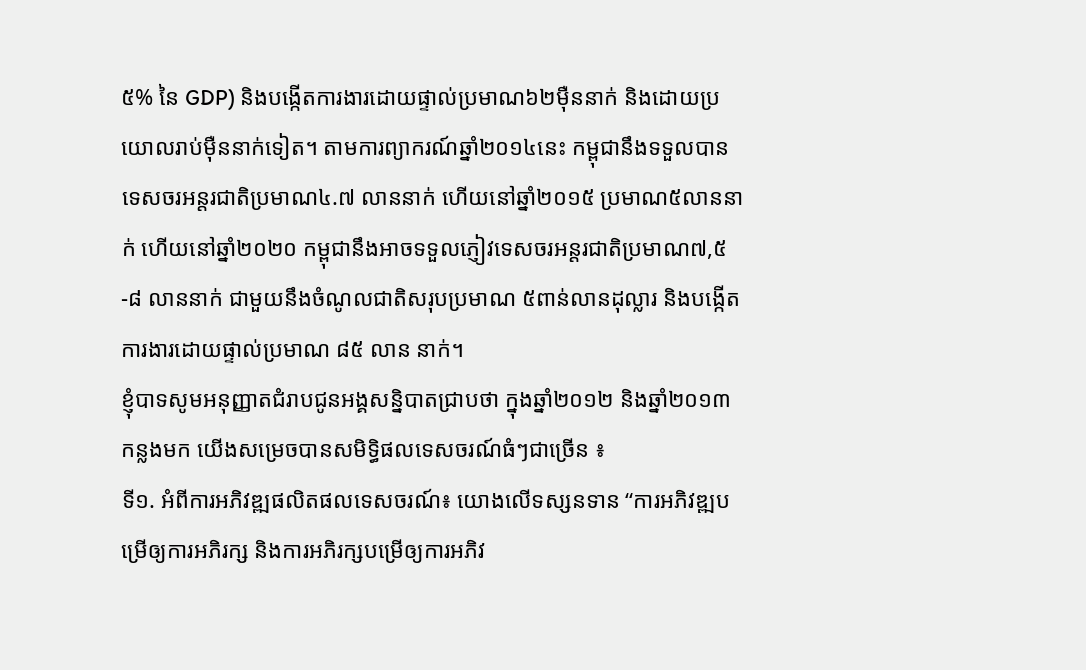៥% នៃ GDP) និងបង្កើតការងារដោយផ្ទាល់ប្រមាណ៦២ម៉ឺននាក់ និងដោយប្រយោលរាប់ម៉ឺននាក់ទៀត។ តាមការព្យាករណ៍ឆ្នាំ២០១៤នេះ កម្ពុជានឹងទទួលបានទេសចរអន្តរជាតិប្រមាណ៤.៧ លាននាក់ ហើយនៅឆ្នាំ២០១៥ ប្រមាណ៥លាននាក់ ហើយនៅឆ្នាំ២០២០ កម្ពុជានឹងអាចទទួលភ្ញៀវទេសចរអន្តរជាតិប្រមាណ៧,៥-៨ លាននាក់ ជាមួយនឹងចំណូលជាតិសរុបប្រមាណ ៥ពាន់លានដុល្លារ និងបង្កើតការងារដោយផ្ទាល់ប្រមាណ ៨៥ លាន នាក់។
ខ្ញុំបាទសូមអនុញ្ញាតជំរាបជូនអង្គសន្និបាតជ្រាបថា ក្នុងឆ្នាំ២០១២ និងឆ្នាំ២០១៣ កន្លងមក យើងសម្រេចបានសមិទ្ធិផលទេសចរណ៍ធំៗជាច្រើន ៖
ទី១. អំពីការអភិវឌ្ឍផលិតផលទេសចរណ៍៖ យោងលើទស្សនទាន “ការអភិវឌ្ឍបម្រើឲ្យការអភិរក្ស និងការអភិរក្សបម្រើឲ្យការអភិវ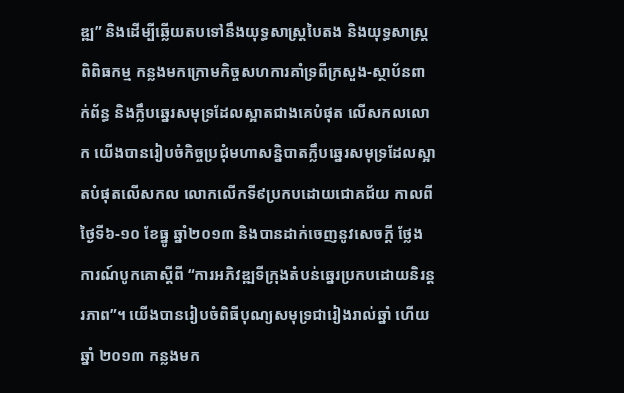ឌ្ឍ” និងដើម្បីឆ្លើយតបទៅនឹងយុទ្ធសាស្រ្តបៃតង និងយុទ្ធសាស្រ្តពិពិធកម្ម កន្លងមកក្រោមកិច្ចសហការគាំទ្រពីក្រសួង-ស្ថាប័នពាក់ព័ន្ធ និងក្លឹបឆ្នេរសមុទ្រដែលស្អាតជាងគេបំផុត លើសកលលោក យើងបានរៀបចំកិច្ចប្រជុំមហាសន្និបាតក្លឹបឆ្នេរសមុទ្រដែលស្អាតបំផុតលើសកល លោកលើកទី៩ប្រកបដោយជោគជ័យ កាលពីថ្ងៃទី៦-១០ ខែធ្នូ ឆ្នាំ២០១៣ និងបានដាក់ចេញនូវសេចក្តី ថ្លែងការណ៍បូកគោស្តីពី “ការអភិវឌ្ឍទីក្រុងតំបន់ឆ្នេរប្រកបដោយនិរន្តរភាព”។ យើងបានរៀបចំពិធីបុណ្យសមុទ្រជារៀងរាល់ឆ្នាំ ហើយឆ្នាំ ២០១៣ កន្លងមក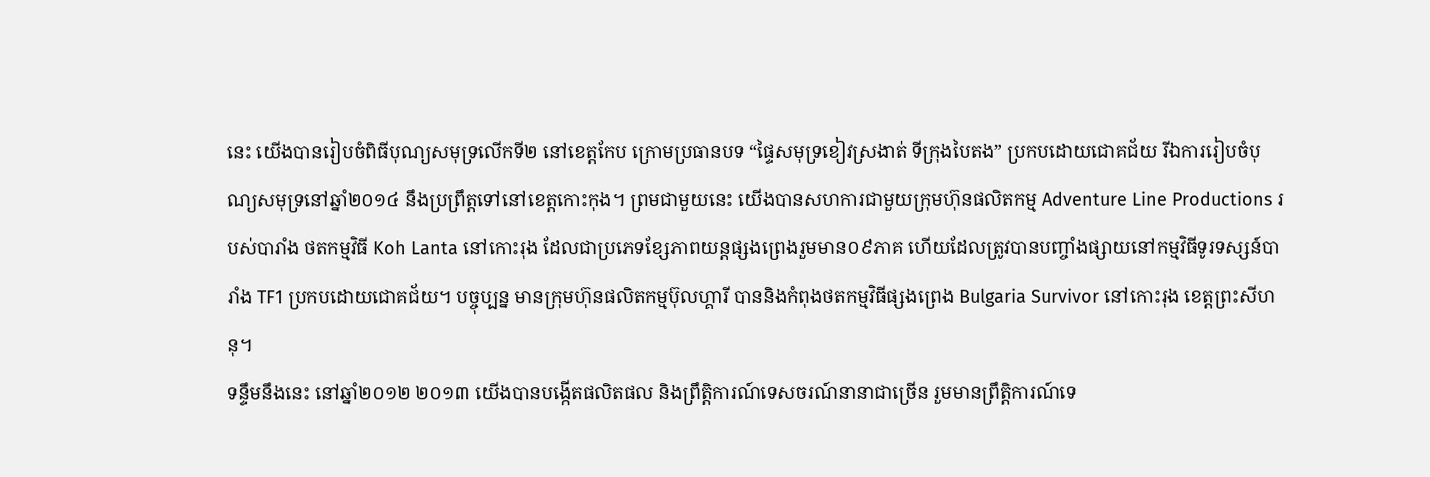នេះ យើងបានរៀបចំពិធីបុណ្យសមុទ្រលើកទី២ នៅខេត្តកែប ក្រោមប្រធានបទ “ផ្ទៃសមុទ្រខៀវស្រងាត់ ទីក្រុងបៃតង” ប្រកបដោយជោគជ័យ រីឯការរៀបចំបុណ្យសមុទ្រនៅឆ្នាំ២០១៤ នឹងប្រព្រឹត្តទៅនៅខេត្តកោះកុង។ ព្រមជាមួយនេះ យើងបានសហការជាមួយក្រុមហ៊ុនផលិតកម្ម Adventure Line Productions របស់បារាំង ថតកម្មវិធី Koh Lanta នៅកោះរុង ដែលជាប្រភេទខ្សែភាពយន្តផ្សងព្រេងរួមមាន០៩ភាគ ហើយដែលត្រូវបានបញ្ចាំងផ្សាយនៅកម្មវិធីទូរទស្សន៍បារាំង TF1 ប្រកបដោយជោគជ័យ។ បច្ចុប្បន្ន មានក្រុមហ៊ុនផលិតកម្មប៊ុលហ្គារី បាននិងកំពុងថតកម្មវិធីផ្សងព្រេង Bulgaria Survivor នៅកោះរុង ខេត្តព្រះសីហនុ។
ទន្ទឹមនឹងនេះ នៅឆ្នាំ២០១២ ២០១៣ យើងបានបង្កើតផលិតផល និងព្រឹត្តិការណ៍ទេសចរណ៍នានាជាច្រើន រួមមានព្រឹត្តិការណ៍ទេ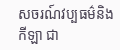សចរណ៍វប្បធម៌និងកីឡា ជា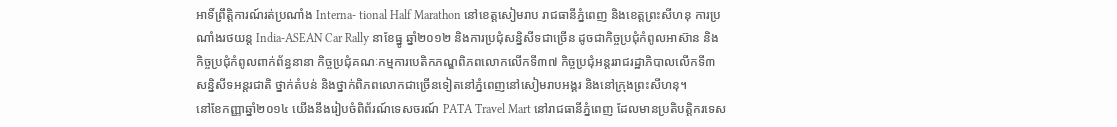អាទិ៍ព្រឹត្តិការណ៍រត់ប្រណាំង Interna- tional Half Marathon នៅខេត្តសៀមរាប រាជធានីភ្នំពេញ និងខេត្តព្រះសីហនុ ការប្រណាំងរថយន្ត India-ASEAN Car Rally នាខែធ្នូ ឆ្នាំ២០១២ និងការប្រជុំសន្និសីទជាច្រើន ដូចជាកិច្ចប្រជុំកំពូលអាស៊ាន និងកិច្ចប្រជុំកំពូលពាក់ព័ន្ធនានា កិច្ចប្រជុំគណៈកម្មការបេតិកភណ្ឌពិភពលោកលើកទី៣៧ កិច្ចប្រជុំអន្តររាជរដ្ឋាភិបាលលើកទី៣ សន្និសីទអន្តរជាតិ ថ្នាក់តំបន់ និងថ្នាក់ពិភពលោកជាច្រើនទៀតនៅភ្នំពេញនៅសៀមរាបអង្គរ និងនៅក្រុងព្រះសីហនុ។
នៅខែកញ្ញាឆ្នាំ២០១៤ យើងនឹងរៀបចំពិព័រណ៍ទេសចរណ៍ PATA Travel Mart នៅរាជធានីភ្នំពេញ ដែលមានប្រតិបតិ្តករទេស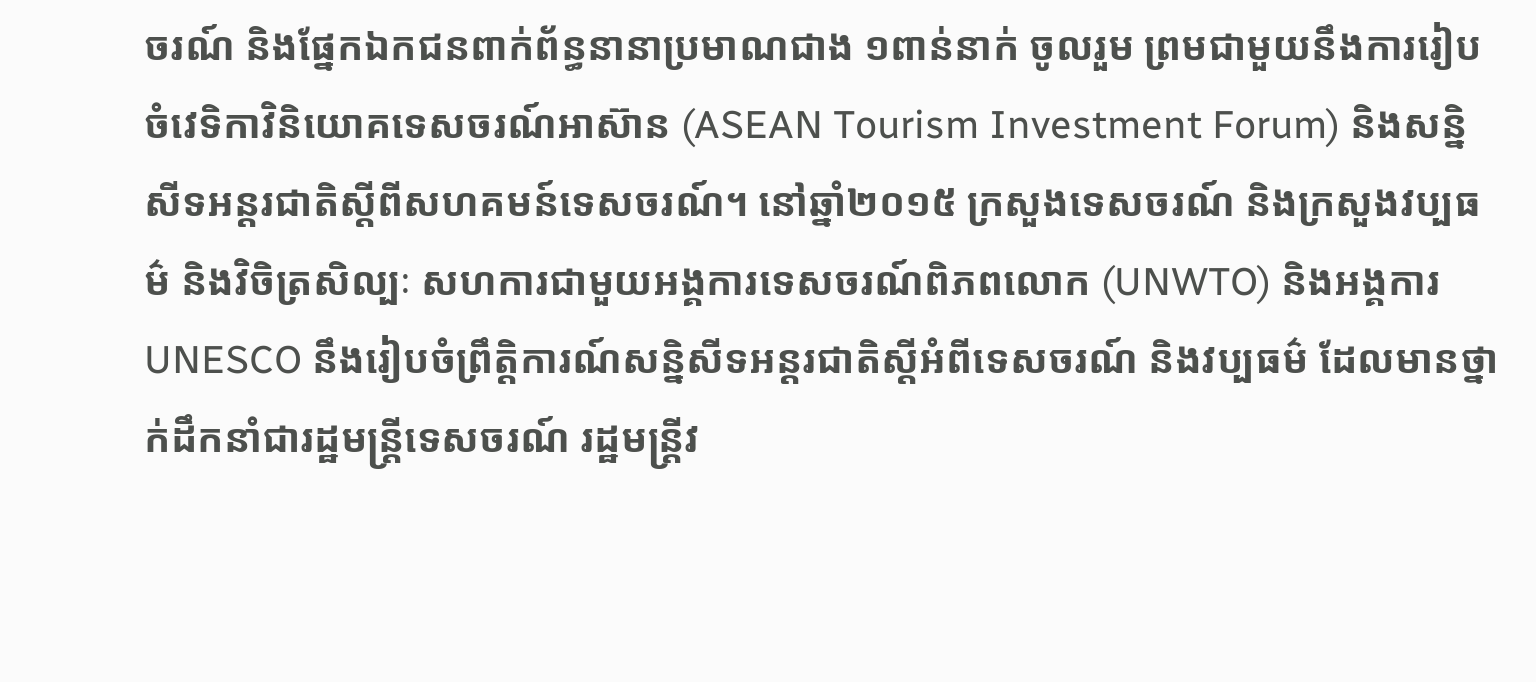ចរណ៍ និងផ្នែកឯកជនពាក់ព័ន្ធនានាប្រមាណជាង ១ពាន់នាក់ ចូលរួម ព្រមជាមួយនឹងការរៀបចំវេទិកាវិនិយោគទេសចរណ៍អាស៊ាន (ASEAN Tourism Investment Forum) និងសន្និសីទអន្តរជាតិស្តីពីសហគមន៍ទេសចរណ៍។ នៅឆ្នាំ២០១៥ ក្រសួងទេសចរណ៍ និងក្រសួងវប្បធម៌ និងវិចិត្រសិល្បៈ សហការជាមួយអង្គការទេសចរណ៍ពិភពលោក (UNWTO) និងអង្គការ UNESCO នឹងរៀបចំព្រឹត្តិការណ៍សន្និសីទអន្តរជាតិស្តីអំពីទេសចរណ៍ និងវប្បធម៌ ដែលមានថ្នាក់ដឹកនាំជារដ្ឋមន្រ្តីទេសចរណ៍ រដ្ឋមន្រ្តីវ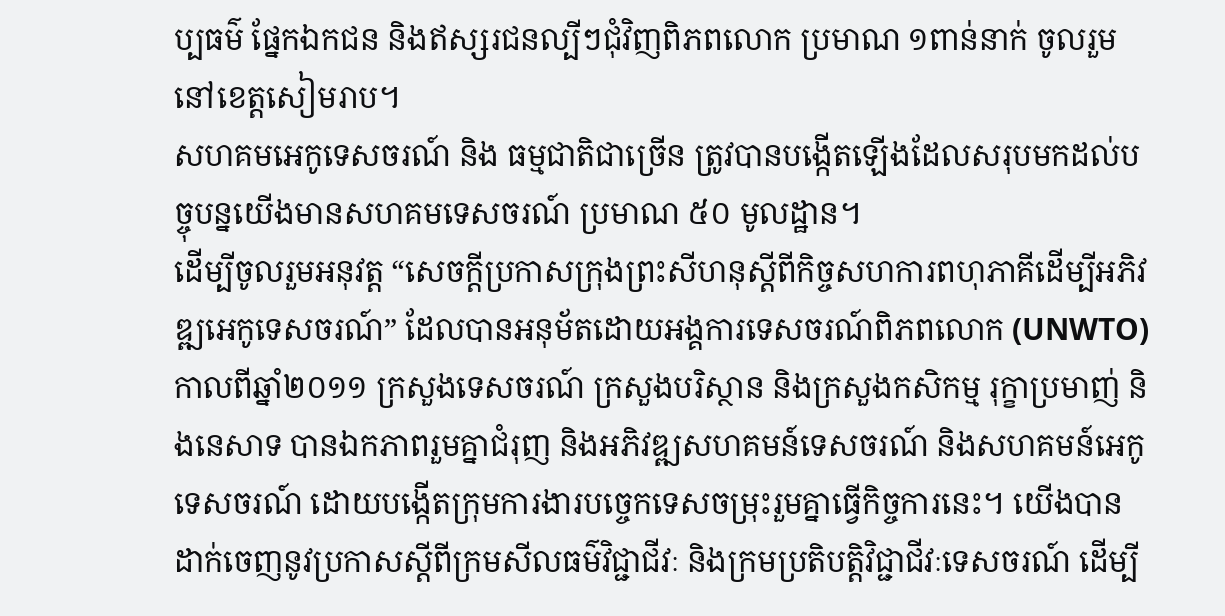ប្បធម៌ ផ្នែកឯកជន និងឥស្សរជនល្បីៗជុំវិញពិភពលោក ប្រមាណ ១ពាន់នាក់ ចូលរួម នៅខេត្តសៀមរាប។
សហគមអេកូទេសចរណ៍ និង ធម្មជាតិជាច្រើន ត្រូវបានបង្កើតឡើងដែលសរុបមកដល់បច្ចុបន្នយើងមានសហគមទេសចរណ៍ ប្រមាណ ៥០ មូលដ្ឋាន។
ដើម្បីចូលរួមអនុវត្ត “សេចក្តីប្រកាសក្រុងព្រះសីហនុស្តីពីកិច្ចសហការពហុភាគីដើម្បីអភិវឌ្ឍអេកូទេសចរណ៍” ដែលបានអនុម័តដោយអង្គការទេសចរណ៍ពិភពលោក (UNWTO) កាលពីឆ្នាំ២០១១ ក្រសួងទេសចរណ៍ ក្រសួងបរិស្ថាន និងក្រសួងកសិកម្ម រុក្ខាប្រមាញ់ និងនេសាទ បានឯកភាពរួមគ្នាជំរុញ និងអភិវឌ្ឍសហគមន៍ទេសចរណ៍ និងសហគមន៍អេកូទេសចរណ៍ ដោយបង្កើតក្រុមការងារបច្ចេកទេសចម្រុះរួមគ្នាធ្វើកិច្ចការនេះ។ យើងបានដាក់ចេញនូវប្រកាសស្តីពីក្រមសីលធម៌វិជ្ជាជីវៈ និងក្រមប្រតិបតិ្តវិជ្ជាជីវៈទេសចរណ៍ ដើម្បី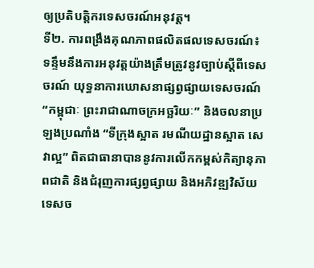ឲ្យប្រតិបតិ្តករទេសចរណ៍អនុវត្ត។
ទី២. ការពង្រឹងគុណភាពផលិតផលទេសចរណ៍៖ ទន្ទឹមនឹងការអនុវត្តយ៉ាងត្រឹមត្រូវនូវច្បាប់ស្តីពីទេសចរណ៍ យុទ្ធនាការឃោសនាផ្សព្វផ្សាយទេសចរណ៍ “កម្ពុជាៈ ព្រះរាជាណាចក្រអច្ឆរិយៈ” និងចលនាប្រឡងប្រណាំង “ទីក្រុងស្អាត រមណីយដ្ឋានស្អាត សេវាល្អ” ពិតជាធានាបាននូវការលើកកម្ពស់កិត្យានុភាពជាតិ និងជំរុញការផ្សព្វផ្សាយ និងអភិវឌ្ឍវិស័យទេសច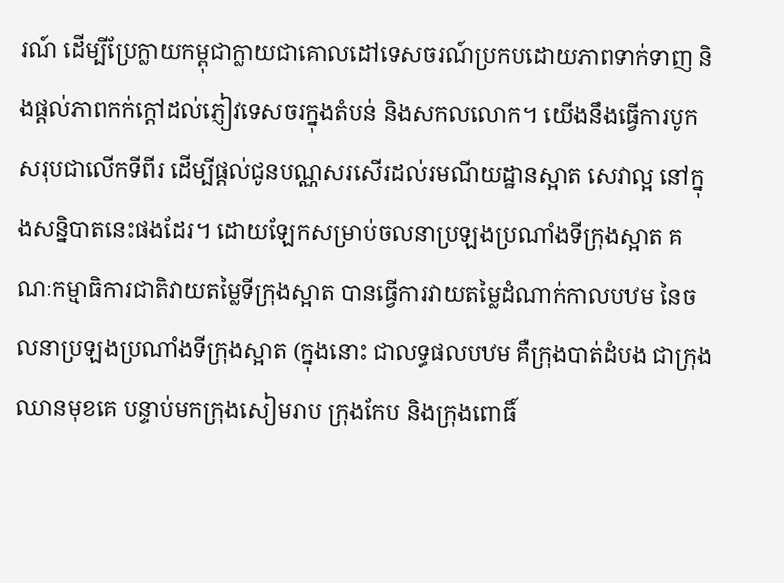រណ៍ ដើម្បីប្រែក្លាយកម្ពុជាក្លាយជាគោលដៅទេសចរណ៍ប្រកបដោយភាពទាក់ទាញ និងផ្តល់ភាពកក់ក្តៅដល់ភ្ញៀវទេសចរក្នុងតំបន់ និងសកលលោក។ យើងនឹងធ្វើការបូកសរុបជាលើកទីពីរ ដើម្បីផ្តល់ជូនបណ្ណសរសើរដល់រមណីយដ្ឋានស្អាត សេវាល្អ នៅក្នុងសន្និបាតនេះផងដែរ។ ដោយឡែកសម្រាប់ចលនាប្រឡងប្រណាំងទីក្រុងស្អាត គណៈកម្មាធិការជាតិវាយតម្លៃទីក្រុងស្អាត បានធ្វើការវាយតម្លៃដំណាក់កាលបឋម នៃចលនាប្រឡងប្រណាំងទីក្រុងស្អាត (ក្នុងនោះ ជាលទ្ធផលបឋម គឺក្រុងបាត់ដំបង ជាក្រុងឈានមុខគេ បន្ទាប់មកក្រុងសៀមរាប ក្រុងកែប និងក្រុងពោធិ៍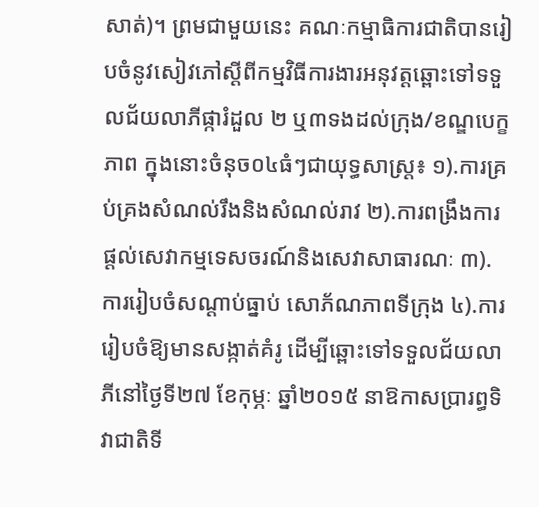សាត់)។ ព្រមជាមួយនេះ គណៈកម្មាធិការជាតិបានរៀបចំនូវសៀវភៅស្តីពីកម្មវិធីការងារអនុវត្តឆ្ពោះទៅទទួលជ័យលាភីផ្ការំដួល ២ ឬ៣ទងដល់ក្រុង/ខណ្ឌបេក្ខភាព ក្នុងនោះចំនុច០៤ធំៗជាយុទ្ធសាស្រ្ត៖ ១).ការគ្រប់គ្រងសំណល់រឹងនិងសំណល់រាវ ២).ការពង្រឹងការផ្តល់សេវាកម្មទេសចរណ៍និងសេវាសាធារណៈ ៣).ការរៀបចំសណ្តាប់ធ្នាប់ សោភ័ណភាពទីក្រុង ៤).ការរៀបចំឱ្យមានសង្កាត់គំរូ ដើម្បីឆ្ពោះទៅទទួលជ័យលាភីនៅថ្ងៃទី២៧ ខែកុម្ភៈ ឆ្នាំ២០១៥ នាឱកាសប្រារព្ធទិវាជាតិទី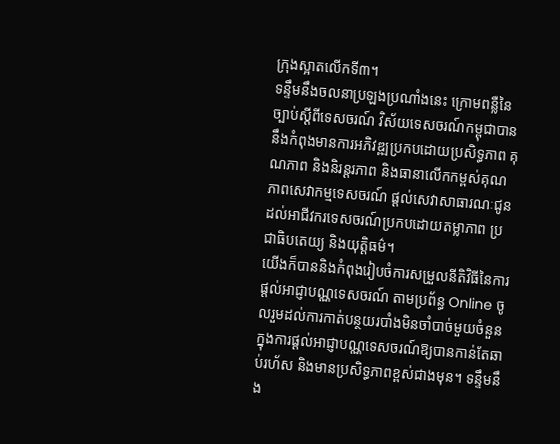ក្រុងស្អាតលើកទី៣។
ទន្ទឹមនឹងចលនាប្រឡងប្រណាំងនេះ ក្រោមពន្លឺនៃច្បាប់ស្តីពីទេសចរណ៍ វិស័យទេសចរណ៍កម្ពុជាបាននឹងកំពុងមានការអភិវឌ្ឍប្រកបដោយប្រសិទ្ធភាព គុណភាព និងនិរន្តរភាព និងធានាលើកកម្ពស់គុណភាពសេវាកម្មទេសចរណ៍ ផ្តល់សេវាសាធារណៈជូនដល់អាជីវករទេសចរណ៍ប្រកបដោយតម្លាភាព ប្រជាធិបតេយ្យ និងយុត្តិធម៌។
យើងក៏បាននិងកំពុងរៀបចំការសម្រួលនីតិវិធីនៃការផ្តល់អាជ្ញាបណ្ណទេសចរណ៍ តាមប្រព័ន្ធ Online ចូលរួមដល់ការកាត់បន្ថយរបាំងមិនចាំបាច់មួយចំនួនក្នុងការផ្តល់អាជ្ញាបណ្ណទេសចរណ៍ឱ្យបានកាន់តែឆាប់រហ័ស និងមានប្រសិទ្ធភាពខ្ពស់ជាងមុន។ ទន្ទឹមនឹង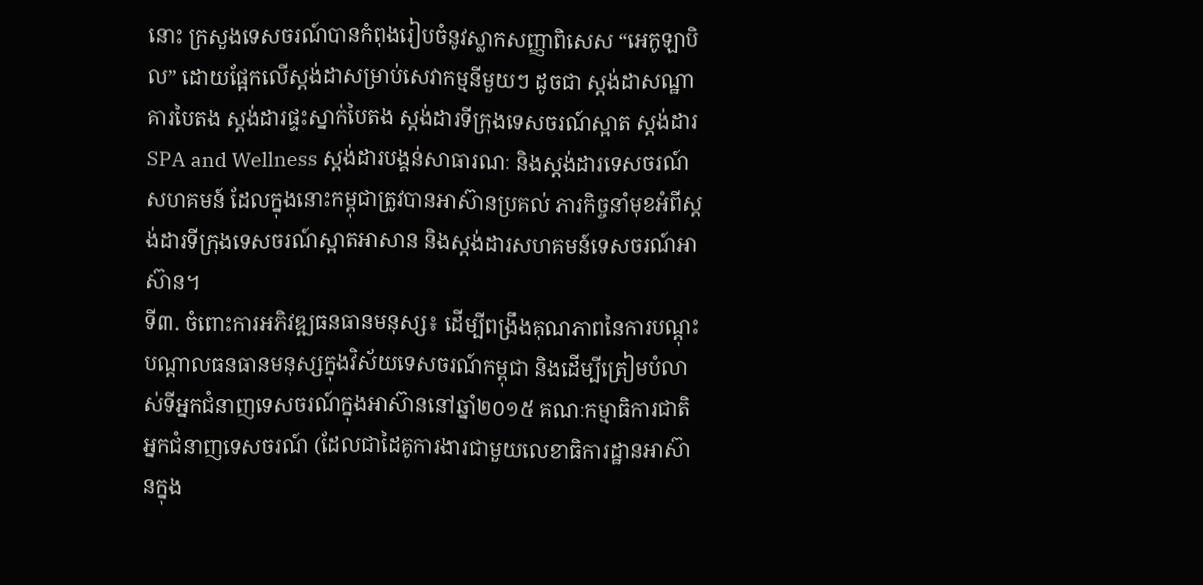នោះ ក្រសួងទេសចរណ៍បានកំពុងរៀបចំនូវស្លាកសញ្ញាពិសេស “អេកូឡាបិល” ដោយផ្អែកលើស្តង់ដាសម្រាប់សេវាកម្មនីមួយៗ ដូចជា ស្តង់ដាសណ្ឋាគារបៃតង ស្តង់ដារផ្ទះស្នាក់បៃតង ស្តង់ដារទីក្រុងទេសចរណ៍ស្អាត ស្តង់ដារ SPA and Wellness ស្តង់ដារបង្គន់សាធារណៈ និងស្តង់ដារទេសចរណ៍សហគមន៍ ដែលក្នុងនោះកម្ពុជាត្រូវបានអាស៊ានប្រគល់ ភារកិច្ចនាំមុខអំពីស្តង់ដារទីក្រុងទេសចរណ៍ស្អាតអាសាន និងស្តង់ដារសហគមន៍ទេសចរណ៍អាស៊ាន។
ទី៣. ចំពោះការអភិវឌ្ឍធនធានមនុស្ស៖ ដើម្បីពង្រឹងគុណភាពនៃការបណ្តុះបណ្តាលធនធានមនុស្សក្នុងវិស័យទេសចរណ៍កម្ពុជា និងដើម្បីត្រៀមបំលាស់ទីអ្នកជំនាញទេសចរណ៍ក្នុងអាស៊ាននៅឆ្នាំ២០១៥ គណៈកម្មាធិការជាតិអ្នកជំនាញទេសចរណ៍ (ដែលជាដៃគូការងារជាមួយលេខាធិការដ្ឋានអាស៊ានក្នុង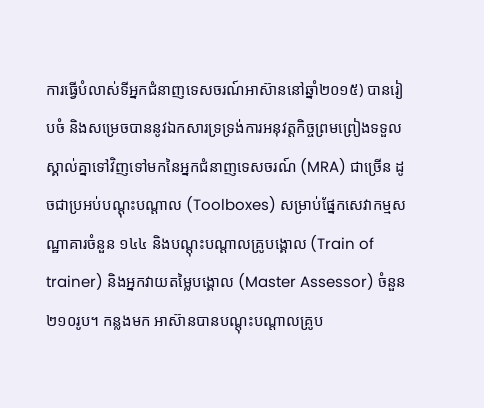ការធ្វើបំលាស់ទីអ្នកជំនាញទេសចរណ៍អាស៊ាននៅឆ្នាំ២០១៥) បានរៀបចំ និងសម្រេចបាននូវឯកសារទ្រទ្រង់ការអនុវត្តកិច្ចព្រមព្រៀងទទួលស្គាល់គ្នាទៅវិញទៅមកនៃអ្នកជំនាញទេសចរណ៍ (MRA) ជាច្រើន ដូចជាប្រអប់បណ្តុះបណ្តាល (Toolboxes) សម្រាប់ផ្នែកសេវាកម្មសណ្ឋាគារចំនួន ១៤៤ និងបណ្តុះបណ្តាលគ្រូបង្គោល (Train of trainer) និងអ្នកវាយតម្លៃបង្គោល (Master Assessor) ចំនួន ២១០រូប។ កន្លងមក អាស៊ានបានបណ្តុះបណ្តាលគ្រូប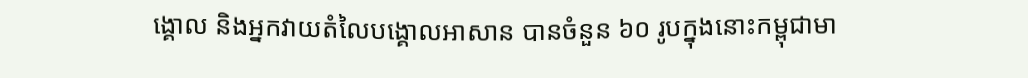ង្គោល និងអ្នកវាយតំលៃបង្គោលអាសាន បានចំនួន ៦០ រូបក្នុងនោះកម្ពុជាមា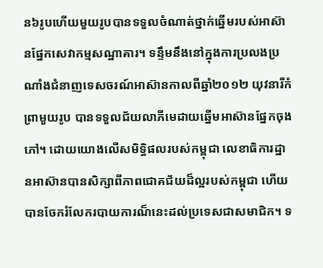ន៦រូបហើយមួយរូបបានទទួលចំណាត់ថ្នាក់ឆ្នើមរបស់អាស៊ានផ្នែកសេវាកម្មសណ្ឋាគារ។ ទន្ទឹមនឹងនៅក្នុងការប្រលងប្រណាំងជំនាញទេសចរណ៍អាស៊ានកាលពីឆ្នាំ២០១២ យុវនារីកំព្រាមួយរូប បានទទួលជ័យលាភីមេដាយឆ្នើមអាស៊ានផ្នែកចុងភៅ។ ដោយយោងលើសមិទ្ធិផលរបស់កម្ពុជា លេខាធិការដ្ឋានអាស៊ានបានសិក្សាពីភាពជោគជ័យដ៏ល្អរបស់កម្ពុជា ហើយបានចែករំលែករបាយការណ៏នេះដល់ប្រទេសជាសមាជិក។ ទ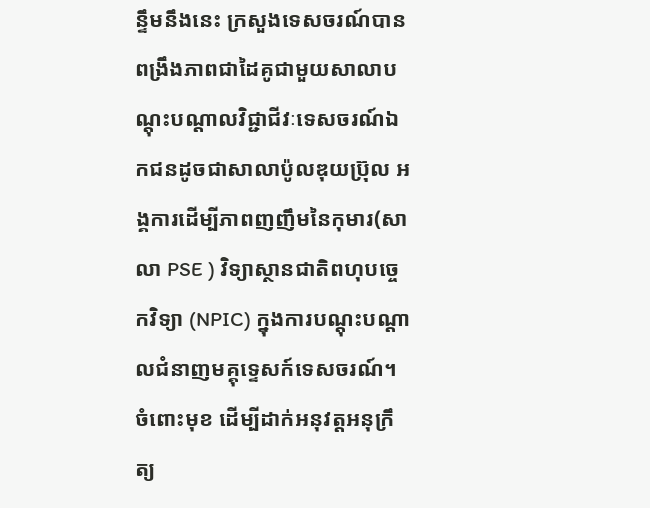ន្ទឹមនឹងនេះ ក្រសួងទេសចរណ៍បានពង្រឹងភាពជាដៃគូជាមួយសាលាបណ្តុះបណ្តាលវិជ្ជាជីវៈទេសចរណ៍ឯកជនដូចជាសាលាប៉ូលឌុយប្រ៊ុល អង្គការដើម្បីភាពញញឹមនៃកុមារ(សាលា PSE ) វិទ្យាស្ថានជាតិពហុបចេ្ចកវិទ្យា (NPIC) ក្នុងការបណ្តុះបណ្តាលជំនាញមគ្គុទ្ទេសក៍ទេសចរណ៍។ ចំពោះមុខ ដើម្បីដាក់អនុវត្តអនុក្រឹត្យ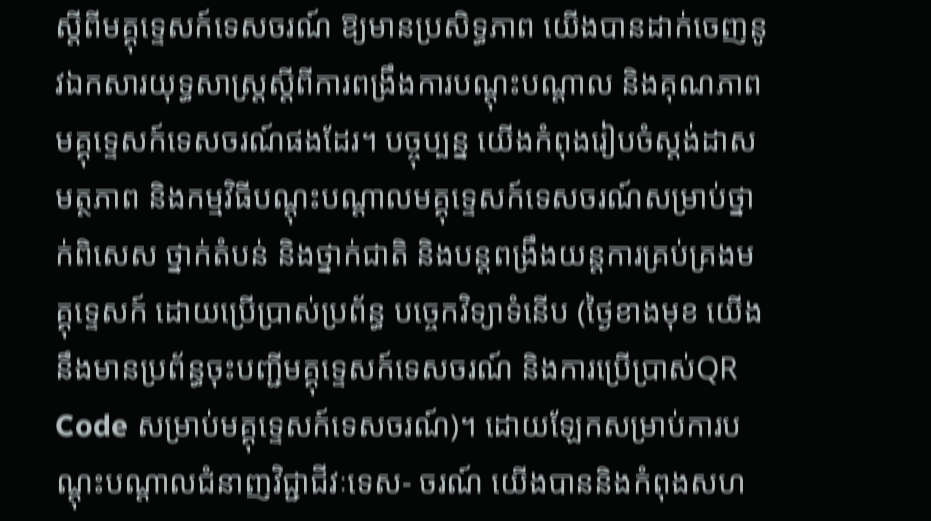ស្តីពីមគ្គុទេ្ទសក៍ទេសចរណ៍ ឱ្យមានប្រសិទ្ធភាព យើងបានដាក់ចេញនូវឯកសារយុទ្ធសាស្ត្រស្តីពីការពង្រឹងការបណ្តុះបណ្តាល និងគុណភាពមគ្គុទ្ទេសក៍ទេសចរណ៍ផងដែរ។ បច្ចុប្បន្ន យើងកំពុងរៀបចំស្តង់ដាសមត្ថភាព និងកម្មវិធីបណ្តុះបណ្តាលមគ្គុទ្ទេសក៍ទេសចរណ៍សម្រាប់ថ្នាក់ពិសេស ថ្នាក់តំបន់ និងថ្នាក់ជាតិ និងបន្តពង្រឹងយន្តការគ្រប់គ្រងមគ្គុទ្ទេសក៍ ដោយប្រើប្រាស់ប្រព័ន្ធ បច្ចេកវិទ្យាទំនើប (ថ្ងៃខាងមុខ យើងនឹងមានប្រព័ន្ធចុះបញ្ជីមគ្គុទ្ទេសក៍ទេសចរណ៍ និងការប្រើប្រាស់QR Code សម្រាប់មគ្គុទ្ទេសក៍ទេសចរណ៍)។ ដោយឡែកសម្រាប់ការបណ្តុះបណ្តាលជំនាញវិជ្ជាជីវៈទេស- ចរណ៍ យើងបាននិងកំពុងសហ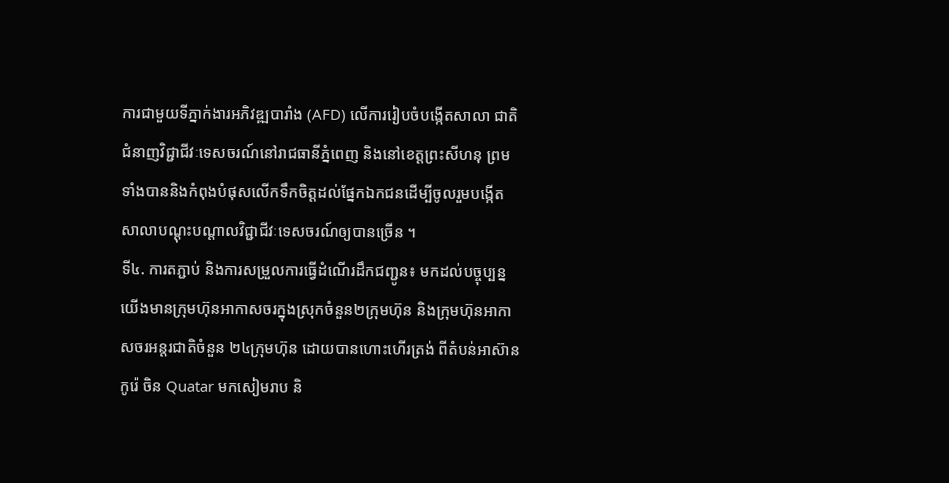ការជាមួយទីភ្នាក់ងារអភិវឌ្ឍបារាំង (AFD) លើការរៀបចំបង្កើតសាលា ជាតិជំនាញវិជ្ជាជីវៈទេសចរណ៍នៅរាជធានីភ្នំពេញ និងនៅខេត្តព្រះសីហនុ ព្រមទាំងបាននិងកំពុងបំផុសលើកទឹកចិត្តដល់ផ្នែកឯកជនដើម្បីចូលរួមបង្កើត សាលាបណ្តុះបណ្តាលវិជ្ជាជីវៈទេសចរណ៍ឲ្យបានច្រើន ។
ទី៤. ការតភ្ជាប់ និងការសម្រួលការធ្វើដំណើរដឹកជញ្ជូន៖ មកដល់បច្ចុប្បន្នយើងមានក្រុមហ៊ុនអាកាសចរក្នុងស្រុកចំនួន២ក្រុមហ៊ុន និងក្រុមហ៊ុនអាកាសចរអន្តរជាតិចំនួន ២៤ក្រុមហ៊ុន ដោយបានហោះហើរត្រង់ ពីតំបន់អាស៊ាន កូរ៉េ ចិន Quatar មកសៀមរាប និ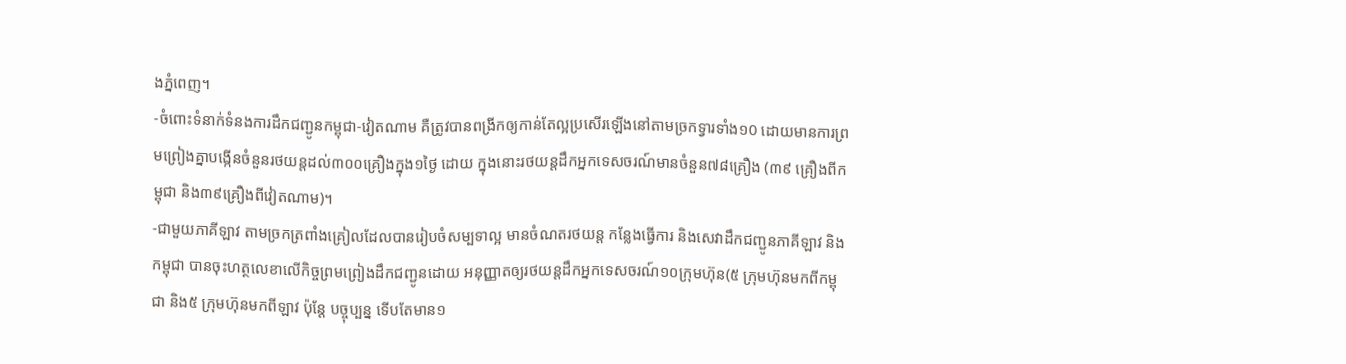ងភ្នំពេញ។
-ចំពោះទំនាក់ទំនងការដឹកជញ្ជូនកម្ពុជា-វៀតណាម គឺត្រូវបានពង្រីកឲ្យកាន់តែល្អប្រសើរឡើងនៅតាមច្រកទ្វារទាំង១0 ដោយមានការព្រមព្រៀងគ្នាបង្កើនចំនួនរថយន្តដល់៣០០គ្រឿងក្នុង១ថ្ងៃ ដោយ ក្នុងនោះរថយន្តដឹកអ្នកទេសចរណ៍មានចំនួន៧៨គ្រឿង (៣៩ គ្រឿងពីកម្ពុជា និង៣៩គ្រឿងពីវៀតណាម)។
-ជាមួយភាគីឡាវ តាមច្រកត្រពាំងគ្រៀលដែលបានរៀបចំសម្បទាល្អ មានចំណតរថយន្ត កន្លែងធ្វើការ និងសេវាដឹកជញ្ជូនភាគីឡាវ និងកម្ពុជា បានចុះហត្ថលេខាលើកិច្ចព្រមព្រៀងដឹកជញ្ជូនដោយ អនុញ្ញាតឲ្យរថយន្តដឹកអ្នកទេសចរណ៍១០ក្រុមហ៊ុន(៥ ក្រុមហ៊ុនមកពីកម្ពុជា និង៥ ក្រុមហ៊ុនមកពីឡាវ ប៉ុន្តែ បច្ចុប្បន្ន ទើបតែមាន១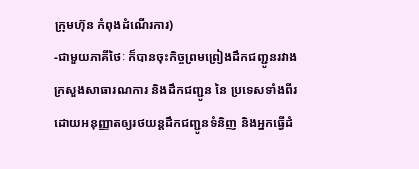ក្រុមហ៊ុន កំពុងដំណើរការ)
-ជាមួយភាគីថៃៈ ក៏បានចុះកិច្ចព្រមព្រៀងដឹកជញ្ជូនរវាង ក្រសួងសាធារណការ និងដឹកជញ្ជូន នៃ ប្រទេសទាំងពីរ ដោយអនុញ្ញាតឲ្យរថយន្តដឹកជញ្ជូនទំនិញ និងអ្នកធ្វើដំ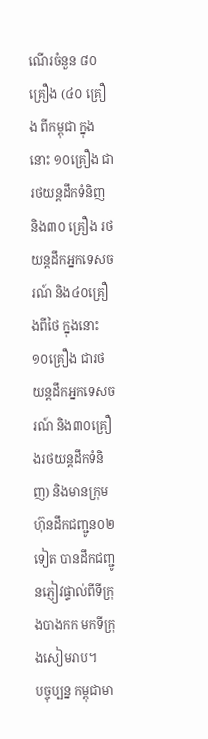ណើរចំនួន ៨០គ្រឿង (៤០ គ្រឿង ពីកម្ពុជា ក្នុងនោះ ១០គ្រឿង ជារថយន្តដឹកទំនិញ និង៣០ គ្រឿង រថយន្តដឹកអ្នកទេសចរណ៍ និង៤០គ្រឿងពីថៃ ក្នុងនោះ ១០គ្រឿង ជារថយន្តដឹកអ្នកទេសចរណ៍ និង៣០គ្រឿងរថយន្តដឹកទំនិញ) និងមានក្រុមហ៊ុនដឹកជញ្ជូន០២ទៀត បានដឹកជញ្ជូនភ្ញៀវផ្ទាល់ពីទីក្រុងបាងកក មកទីក្រុងសៀមរាប។
បច្ចុប្បន្ន កម្ពុជាមា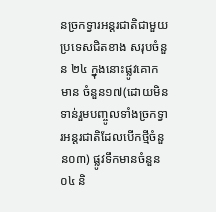នច្រកទ្វារអន្តរជាតិជាមួយប្រទេសជិតខាង សរុបចំនួន ២៤ ក្នុងនោះផ្លូវគោកមាន ចំនួន១៧(ដោយមិនទាន់រួមបញ្ចូលទាំងច្រកទ្វារអន្តរជាតិដែលបើកថ្មីចំនួន០៣) ផ្លូវទឹកមានចំនួន០៤ និ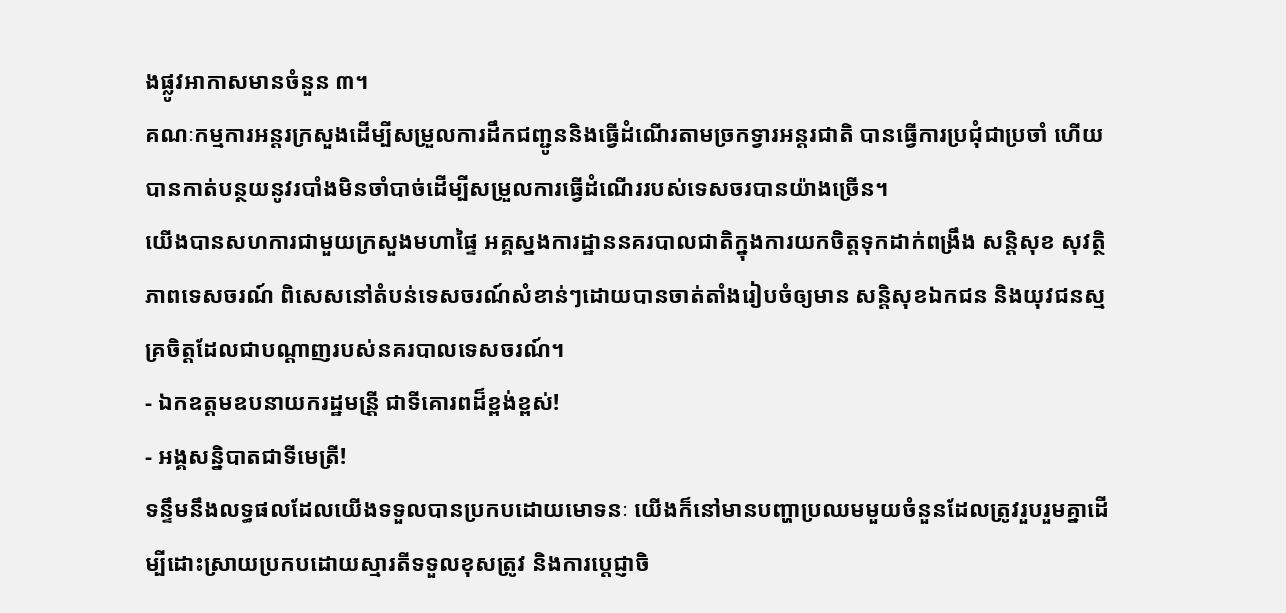ងផ្លូវអាកាសមានចំនួន ៣។
គណៈកម្មការអន្តរក្រសួងដើម្បីសម្រួលការដឹកជញ្ជូននិងធ្វើដំណើរតាមច្រកទ្វារអន្តរជាតិ បានធ្វើការប្រជុំជាប្រចាំ ហើយបានកាត់បន្ថយនូវរបាំងមិនចាំបាច់ដើម្បីសម្រួលការធ្វើដំណើររបស់ទេសចរបានយ៉ាងច្រើន។
យើងបានសហការជាមួយក្រសួងមហាផ្ទៃ អគ្គស្នងការដ្ឋាននគរបាលជាតិក្នុងការយកចិត្តទុកដាក់ពង្រឹង សន្តិសុខ សុវត្ថិភាពទេសចរណ៍ ពិសេសនៅតំបន់ទេសចរណ៍សំខាន់ៗដោយបានចាត់តាំងរៀបចំឲ្យមាន សន្តិសុខឯកជន និងយុវជនស្មគ្រចិត្តដែលជាបណ្តាញរបស់នគរបាលទេសចរណ៍។
‑ ឯកឧត្តមឧបនាយករដ្ឋមន្រី្ត ជាទីគោរពដ៏ខ្ពង់ខ្ពស់!
‑ អង្គសន្និបាតជាទីមេត្រី!
ទន្ទឹមនឹងលទ្ធផលដែលយើងទទួលបានប្រកបដោយមោទនៈ យើងក៏នៅមានបញ្ហាប្រឈមមួយចំនួនដែលត្រូវរួបរួមគ្នាដើម្បីដោះស្រាយប្រកបដោយស្មារតីទទួលខុសត្រូវ និងការប្តេជ្ញាចិ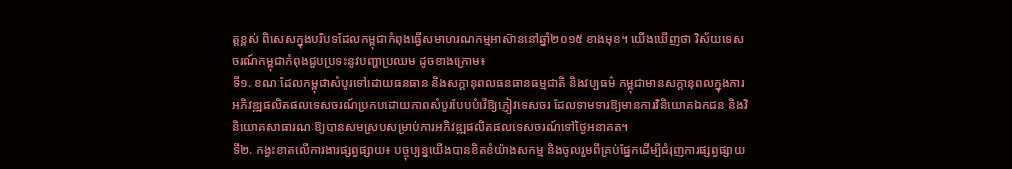ត្តខ្ពស់ ពិសេសក្នុងបរិបទដែលកម្ពុជាកំពុងធ្វើសមាហរណកម្មអាស៊ាននៅឆ្នាំ២០១៥ ខាងមុខ។ យើងឃើញថា វិស័យទេសចរណ៍កម្ពុជាកំពុងជួបប្រទះនូវបញ្ហាប្រឈម ដូចខាងក្រោម៖
ទី១. ខណៈដែលកម្ពុជាសំបូរទៅដោយធនធាន និងសក្តានុពលធនធានធម្មជាតិ និងវប្បធម៌ កម្ពុជាមានសក្តានុពលក្នុងការអភិវឌ្ឍផលិតផលទេសចរណ៍ប្រកបដោយភាពសំបូរបែបបំរើឱ្យភ្ញៀវទេសចរ ដែលទាមទារឱ្យមានការវិនិយោគឯកជន និងវិនិយោគសាធារណៈឱ្យបានសមស្របសម្រាប់ការអភិវឌ្ឍផលិតផលទេសចរណ៍ទៅថ្ងៃអនាគត។
ទី២. កង្វះខាតលើការងារផ្សព្វផ្សាយ៖ បច្ចុប្បន្នយើងបានខិតខំយ៉ាងសកម្ម និងចូលរួមពីគ្រប់ផ្នែកដើម្បីជំរុញការផ្សព្វផ្សាយ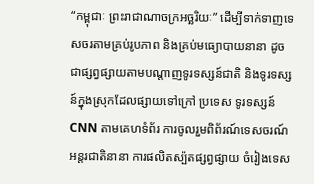“កម្ពុជាៈ ព្រះរាជាណាចក្រអច្ឆរិយៈ” ដើម្បីទាក់ទាញទេសចរតាមគ្រប់រូបភាព និងគ្រប់មធ្យោបាយនានា ដូចជាផ្សព្វផ្សាយតាមបណ្តាញទូរទស្សន៍ជាតិ និងទូរទស្សន៍ក្នុងស្រុកដែលផ្សាយទៅក្រៅ ប្រទេស ទូរទស្សន៍CNN តាមគេហទំព័រ ការចូលរួមពិព័រណ៍ទេសចរណ៍អន្តរជាតិនានា ការផលិតស្ប៉តផ្សព្វផ្សាយ ចំរៀងទេស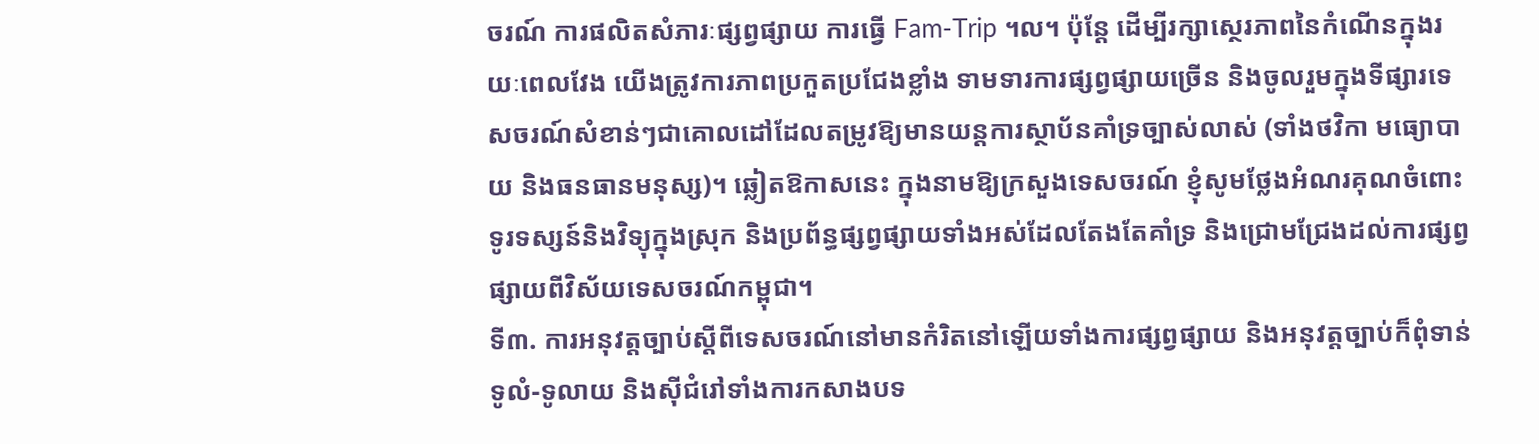ចរណ៍ ការផលិតសំភារៈផ្សព្វផ្សាយ ការធ្វើ Fam-Trip ។ល។ ប៉ុន្តែ ដើម្បីរក្សាស្ថេរភាពនៃកំណើនក្នុងរយៈពេលវែង យើងត្រូវការភាពប្រកួតប្រជែងខ្លាំង ទាមទារការផ្សព្វផ្សាយច្រើន និងចូលរួមក្នុងទីផ្សារទេសចរណ៍សំខាន់ៗជាគោលដៅដែលតម្រូវឱ្យមានយន្តការស្ថាប័នគាំទ្រច្បាស់លាស់ (ទាំងថវិកា មធ្យោបាយ និងធនធានមនុស្ស)។ ឆ្លៀតឱកាសនេះ ក្នុងនាមឱ្យក្រសួងទេសចរណ៍ ខ្ញុំសូមថ្លែងអំណរគុណចំពោះទូរទស្សន៍និងវិទ្យុក្នុងស្រុក និងប្រព័ន្ធផ្សព្វផ្សាយទាំងអស់ដែលតែងតែគាំទ្រ និងជ្រោមជ្រែងដល់ការផ្សព្វផ្សាយពីវិស័យទេសចរណ៍កម្ពុជា។
ទី៣. ការអនុវត្តច្បាប់ស្តីពីទេសចរណ៍នៅមានកំរិតនៅឡើយទាំងការផ្សព្វផ្សាយ និងអនុវត្តច្បាប់ក៏ពុំទាន់ទូលំ-ទូលាយ និងស៊ីជំរៅទាំងការកសាងបទ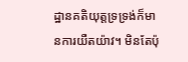ដ្ឋានគតិយុត្តទ្រទ្រង់ក៏មានការយឺតយ៉ាវ។ មិនតែប៉ុ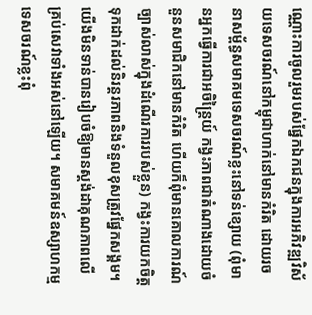ណ្ណោះការចូលរួមរបស់ផ្នែកឯកជនក្នុងការអភិវឌ្ឍវិស័យទេសចរណ៍នៅកម្ពុជាហាក់នៅមានកំរិត ដោយរចនាសម្ព័ន្ធសមាគមទេសចរណ៍ខ្លះនៅទន់ខ្សោយ (ពុំមានអ្នកធ្វើការជាអចិន្ត្រៃយ៍ កង្វះភាពជាតំណាងដោយចំនួនសមាជិកនៅមានកំរិត ហើយក៏ពុំមានគោលការណ៍ច្បាស់លាស់ក្នុងដំណើរការរបស់ខ្លួន) កង្វះការយកចិត្តទុកដាក់ដល់និរន្តរភាពនិងទំនួលខុសត្រូវផ្នែកសង្គម។ យើងមិនទាន់បានរៀបចំឱ្យមានស្តង់ដាគុណភាពលើគ្រប់សេវាទាំងអស់នៅឡើយ។ សមាគមន៍ឧស្សាហកម្មទេសចរណ៍ខ្លះពុំ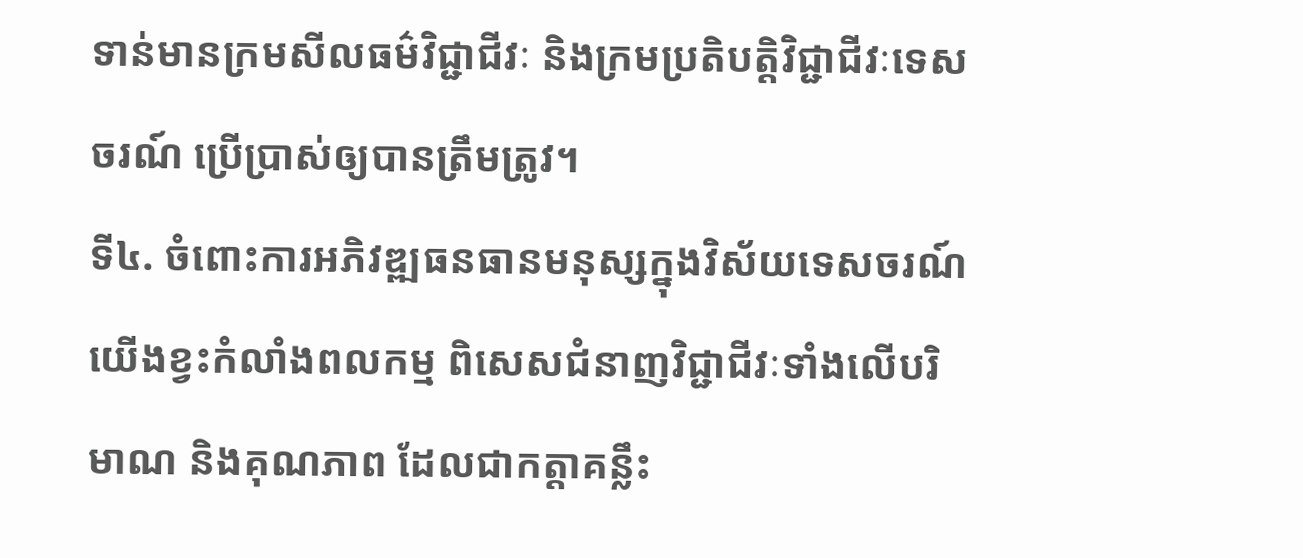ទាន់មានក្រមសីលធម៌វិជ្ជាជីវៈ និងក្រមប្រតិបត្តិវិជ្ជាជីវៈទេសចរណ៍ ប្រើប្រាស់ឲ្យបានត្រឹមត្រូវ។
ទី៤. ចំពោះការអភិវឌ្ឍធនធានមនុស្សក្នុងវិស័យទេសចរណ៍ យើងខ្វះកំលាំងពលកម្ម ពិសេសជំនាញវិជ្ជាជីវៈទាំងលើបរិមាណ និងគុណភាព ដែលជាកត្តាគន្លឹះ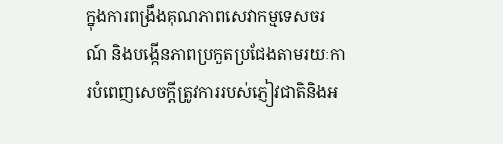ក្នុងការពង្រឹងគុណភាពសេវាកម្មទេសចរណ៍ និងបង្កើនភាពប្រកួតប្រជែងតាមរយៈការបំពេញសេចក្តីត្រូវការរបស់ភ្ញៀវជាតិនិងអ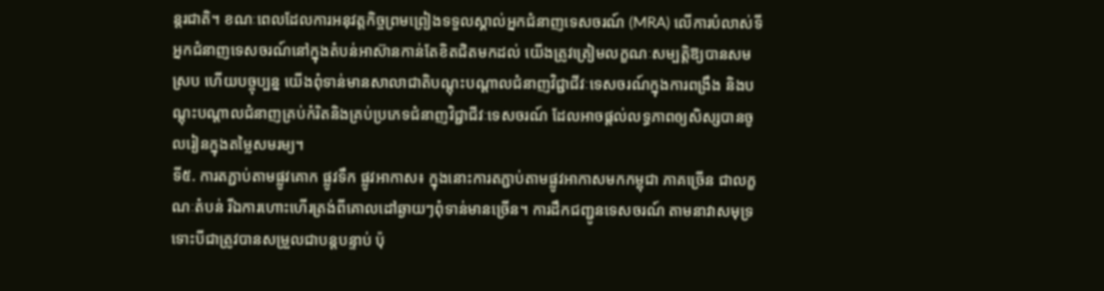ន្តរជាតិ។ ខណៈពេលដែលការអនុវត្តកិច្ចព្រមព្រៀងទទួលស្គាល់អ្នកជំនាញទេសចរណ៍ (MRA) លើការបំលាស់ទីអ្នកជំនាញទេសចរណ៍នៅក្នុងតំបន់អាស៊ានកាន់តែខិតជិតមកដល់ យើងត្រូវត្រៀមលក្ខណៈសម្បត្តិឱ្យបានសមស្រប ហើយបច្ចុប្បន្ន យើងពុំទាន់មានសាលាជាតិបណ្តុះបណ្តាលជំនាញវិជ្ជាជីវៈទេសចរណ៍ក្នុងការពង្រឹង និងបណ្តុះបណ្តាលជំនាញគ្រប់កំរិតនិងគ្រប់ប្រភេទជំនាញវិជ្ជាជីវៈទេសចរណ៍ ដែលអាចផ្តល់លទ្ធភាពឲ្យសិស្សបានចូលរៀនក្នុងតម្លៃសមរម្យ។
ទី៥. ការតភ្ជាប់តាមផ្លូវគោក ផ្លូវទឹក ផ្លូវអាកាស៖ ក្នុងនោះការតភ្ជាប់តាមផ្លូវអាកាសមកកម្ពុជា ភាគច្រើន ជាលក្ខណៈតំបន់ រីឯការហោះហើរត្រង់ពីគោលដៅឆ្ងាយៗពុំទាន់មានច្រើន។ ការដឹកជញ្ជូនទេសចរណ៍ តាមនាវាសមុទ្រ ទោះបីជាត្រូវបានសម្រួលជាបន្តបន្ទាប់ ប៉ុ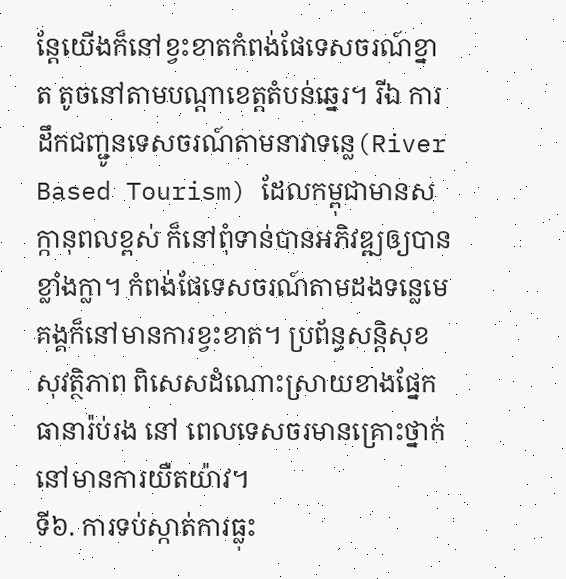ន្តែយើងក៏នៅខ្វះខាតកំពង់ផែទេសចរណ៍ខ្នាត តូចនៅតាមបណ្តាខេត្តតំបន់ឆ្នេរ។ រីឯ ការដឹកជញ្ជូនទេសចរណ៍តាមនាវាទន្លេ(River Based Tourism) ដែលកម្ពុជាមានសក្កានុពលខ្ពស់ ក៏នៅពុំទាន់បានអភិវឌ្ឍឲ្យបានខ្លាំងក្លា។ កំពង់ផែទេសចរណ៍តាមដងទន្លេមេគង្គក៏នៅមានការខ្វះខាត។ ប្រព័ន្ធសន្តិសុខ សុវត្ថិភាព ពិសេសដំណោះស្រាយខាងផ្នែកធានារ៉ប់រង នៅ ពេលទេសចរមានគ្រោះថ្នាក់ នៅមានការយឺតយ៉ាវ។
ទី៦. ការទប់ស្កាត់ការធ្លុះ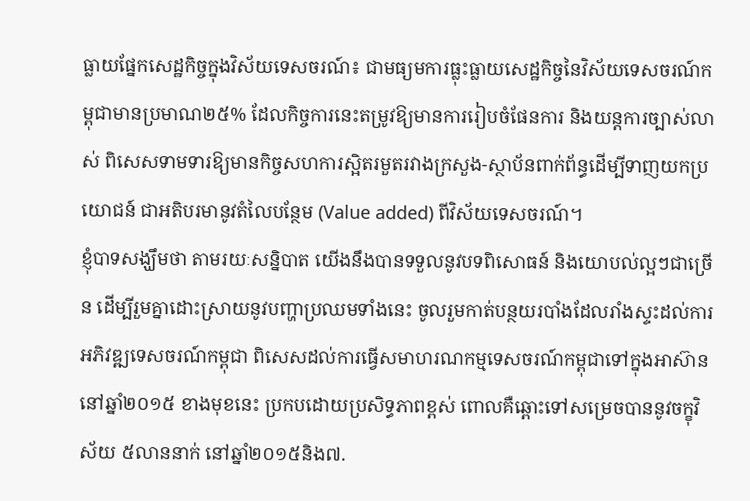ធ្លាយផ្នែកសេដ្ឋកិច្ចក្នុងវិស័យទេសចរណ៍៖ ជាមធ្យមការធ្លុះធ្លាយសេដ្ឋកិច្ចនៃវិស័យទេសចរណ៍កម្ពុជាមានប្រមាណ២៥% ដែលកិច្ចការនេះតម្រូវឱ្យមានការរៀបចំផែនការ និងយន្តការច្បាស់លាស់ ពិសេសទាមទារឱ្យមានកិច្ចសហការស្អិតរមួតរវាងក្រសួង-ស្ថាប័នពាក់ព័ន្ធដើម្បីទាញយកប្រយោជន៍ ជាអតិបរមានូវតំលៃបន្ថែម (Value added) ពីវិស័យទេសចរណ៍។
ខ្ញុំបាទសង្ឃឹមថា តាមរយៈសន្និបាត យើងនឹងបានទទួលនូវបទពិសោធន៍ និងយោបល់ល្អៗជាច្រើន ដើម្បីរួមគ្នាដោះស្រាយនូវបញ្ហាប្រឈមទាំងនេះ ចូលរួមកាត់បន្ថយរបាំងដែលរាំងស្ទះដល់ការអភិវឌ្ឍទេសចរណ៍កម្ពុជា ពិសេសដល់ការធ្វើសមាហរណកម្មទេសចរណ៍កម្ពុជាទៅក្នុងអាស៊ាន នៅឆ្នាំ២០១៥ ខាងមុខនេះ ប្រកបដោយប្រសិទ្ធភាពខ្ពស់ ពោលគឺឆ្ពោះទៅសម្រេចបាននូវចក្ខុវិស័យ ៥លាននាក់ នៅឆ្នាំ២០១៥និង៧.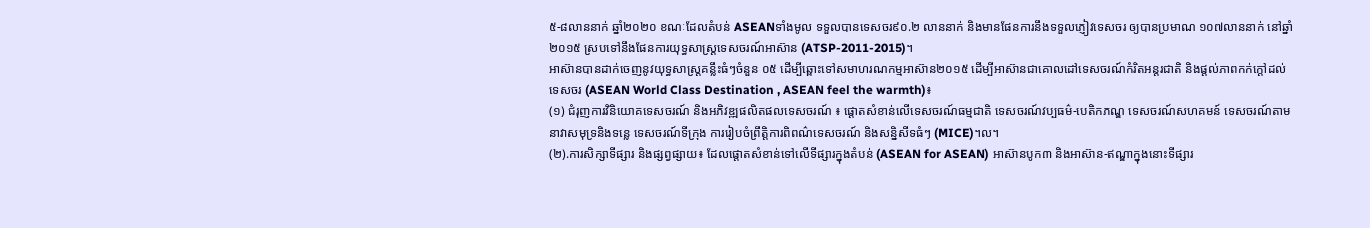៥-៨លាននាក់ ឆ្នាំ២០២០ ខណៈដែលតំបន់ ASEANទាំងមូល ទទួលបានទេសចរ៩០.២ លាននាក់ និងមានផែនការនឹងទទួលភ្ញៀវទេសចរ ឲ្យបានប្រមាណ ១០៧លាននាក់ នៅឆ្នាំ២០១៥ ស្របទៅនឹងផែនការយុទ្ធសាស្ត្រទេសចរណ៍អាស៊ាន (ATSP-2011-2015)។
អាស៊ានបានដាក់ចេញនូវយុទ្ធសាស្ត្រគន្លឹះធំៗចំនួន ០៥ ដើម្បីឆ្ពោះទៅសមាហរណកម្មអាស៊ាន២០១៥ ដើម្បីអាស៊ានជាគោលដៅទេសចរណ៍កំរិតអន្តរជាតិ និងផ្តល់ភាពកក់ក្តៅដល់ទេសចរ (ASEAN World Class Destination , ASEAN feel the warmth)៖
(១) ជំរុញការវិនិយោគទេសចរណ៍ និងអភិវឌ្ឍផលិតផលទេសចរណ៍ ៖ ផ្តោតសំខាន់លើទេសចរណ៍ធម្មជាតិ ទេសចរណ៍វប្បធម៌-បេតិកភណ្ឌ ទេសចរណ៍សហគមន៍ ទេសចរណ៍តាមនាវាសមុទ្រនិងទន្លេ ទេសចរណ៍ទីក្រុង ការរៀបចំព្រឹត្តិការពិពណ៌ទេសចរណ៍ និងសន្និសីទធំៗ (MICE)។ល។
(២).ការសិក្សាទីផ្សារ និងផ្សព្វផ្សាយ៖ ដែលផ្តោតសំខាន់ទៅលើទីផ្សារក្នុងតំបន់ (ASEAN for ASEAN) អាស៊ានបូក៣ និងអាស៊ាន-ឥណ្ឌាក្នុងនោះទីផ្សារ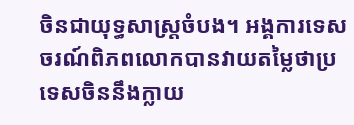ចិនជាយុទ្ធសាស្រ្តចំបង។ អង្គការទេសចរណ៍ពិភពលោកបានវាយតម្លៃថាប្រទេសចិននឹងក្លាយ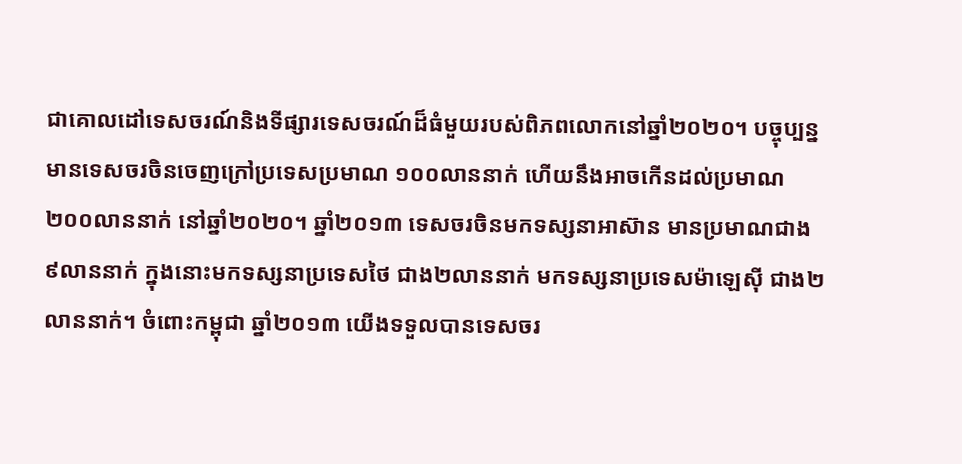ជាគោលដៅទេសចរណ៍និងទីផ្សារទេសចរណ៍ដ៏ធំមួយរបស់ពិភពលោកនៅឆ្នាំ២០២០។ បច្ចុប្បន្ន មានទេសចរចិនចេញក្រៅប្រទេសប្រមាណ ១០០លាននាក់ ហើយនឹងអាចកើនដល់ប្រមាណ ២០០លាននាក់ នៅឆ្នាំ២០២០។ ឆ្នាំ២០១៣ ទេសចរចិនមកទស្សនាអាស៊ាន មានប្រមាណជាង ៩លាននាក់ ក្នុងនោះមកទស្សនាប្រទេសថៃ ជាង២លាននាក់ មកទស្សនាប្រទេសម៉ាឡេស៊ី ជាង២លាននាក់។ ចំពោះកម្ពុជា ឆ្នាំ២០១៣ យើងទទួលបានទេសចរ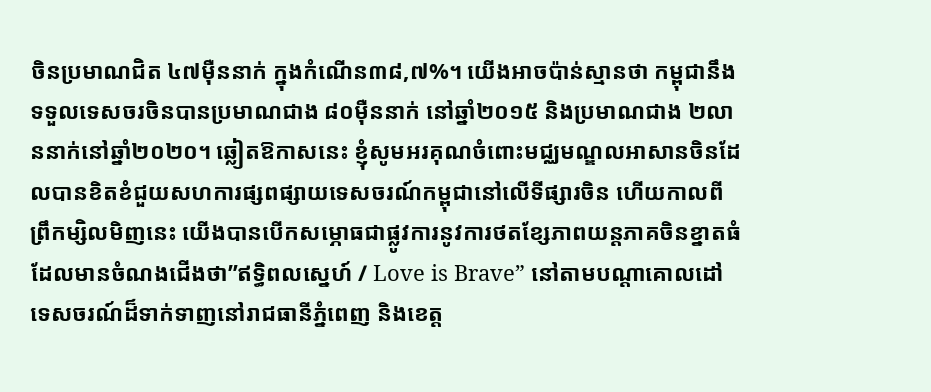ចិនប្រមាណជិត ៤៧ម៉ឺននាក់ ក្នុងកំណើន៣៨,៧%។ យើងអាចប៉ាន់ស្មានថា កម្ពុជានឹងទទួលទេសចរចិនបានប្រមាណជាង ៨០ម៉ឺននាក់ នៅឆ្នាំ២០១៥ និងប្រមាណជាង ២លាននាក់នៅឆ្នាំ២០២០។ ឆ្លៀតឱកាសនេះ ខ្ញុំសូមអរគុណចំពោះមជ្ឈមណ្ឌលអាសានចិនដែលបានខិតខំជួយសហការផ្សពផ្សាយទេសចរណ៍កម្ពុជានៅលើទីផ្សារចិន ហើយកាលពីព្រឹកម្សិលមិញនេះ យើងបានបើកសម្ភោធជាផ្លូវការនូវការថតខ្សែភាពយន្តភាគចិនខ្នាតធំ ដែលមានចំណងជើងថា”ឥទ្ធិពលស្នេហ៍ / Love is Brave” នៅតាមបណ្តាគោលដៅទេសចរណ៍ដ៏ទាក់ទាញនៅរាជធានីភ្នំពេញ និងខេត្ត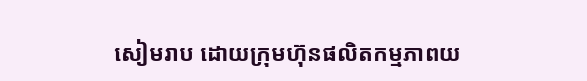សៀមរាប ដោយក្រុមហ៊ុនផលិតកម្មភាពយ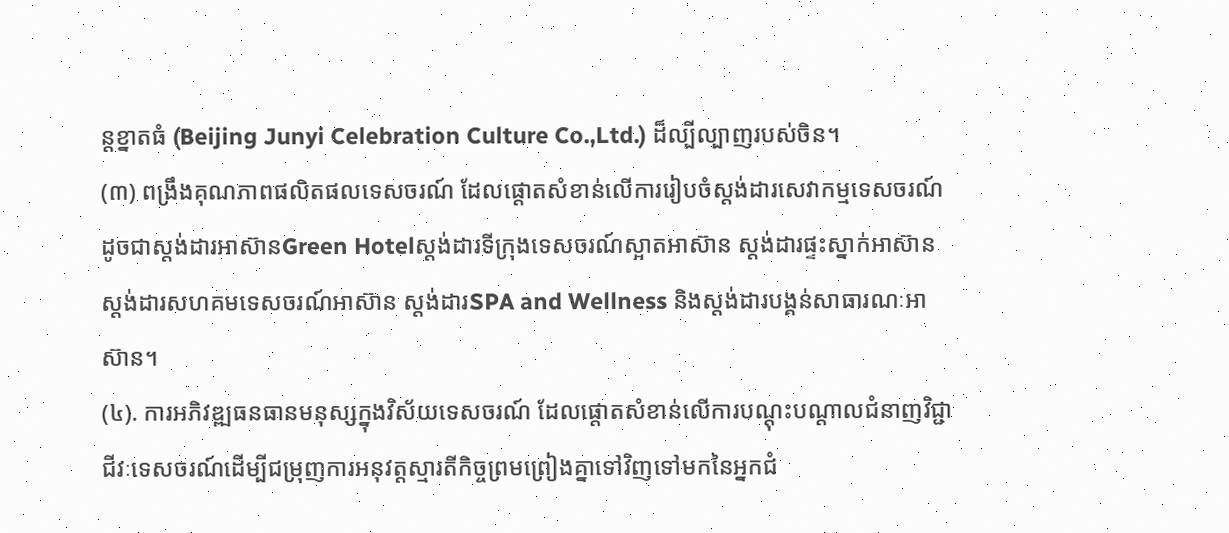ន្តខ្នាតធំ (Beijing Junyi Celebration Culture Co.,Ltd.) ដ៏ល្បីល្បាញរបស់ចិន។
(៣) ពង្រឹងគុណភាពផលិតផលទេសចរណ៍ ដែលផ្តោតសំខាន់លើការរៀបចំស្តង់ដារសេវាកម្មទេសចរណ៍ ដូចជាស្តង់ដារអាស៊ានGreen Hotelស្តង់ដារទីក្រុងទេសចរណ៍ស្អាតអាស៊ាន ស្តង់ដារផ្ទះស្នាក់អាស៊ាន ស្តង់ដារសហគមទេសចរណ៍អាស៊ាន ស្តង់ដារSPA and Wellness និងស្តង់ដារបង្គន់សាធារណៈអាស៊ាន។
(៤). ការអភិវឌ្ឍធនធានមនុស្សក្នុងវិស័យទេសចរណ៍ ដែលផ្តោតសំខាន់លើការបណ្តុះបណ្តាលជំនាញវិជ្ជាជីវៈទេសចរណ៍ដើម្បីជម្រុញការអនុវត្តស្មារតីកិច្ចព្រមព្រៀងគ្នាទៅវិញទៅមកនៃអ្នកជំ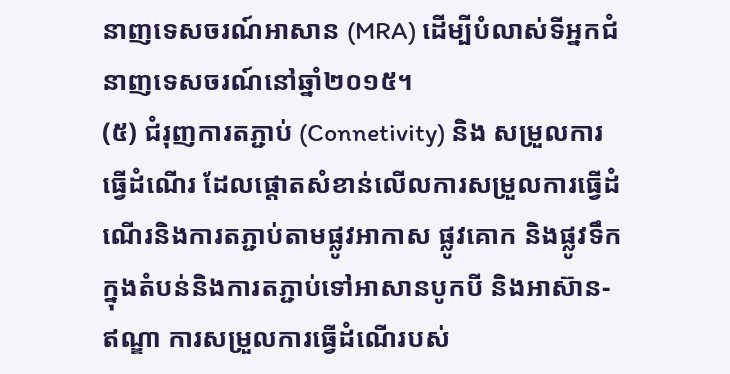នាញទេសចរណ៍អាសាន (MRA) ដើម្បីបំលាស់ទីអ្នកជំនាញទេសចរណ៍នៅឆ្នាំ២០១៥។
(៥) ជំរុញការតភ្ជាប់ (Connetivity) និង សម្រួលការធ្វើដំណើរ ដែលផ្តោតសំខាន់លើលការសម្រួលការធ្វើដំណើរនិងការតភ្ជាប់តាមផ្លូវអាកាស ផ្លូវគោក និងផ្លូវទឹកក្នុងតំបន់និងការតភ្ជាប់ទៅអាសានបូកបី និងអាស៊ាន-ឥណ្ឌា ការសម្រួលការធ្វើដំណើរបស់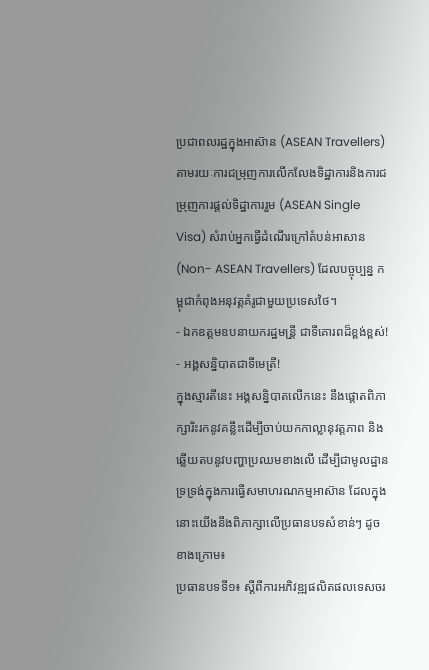ប្រជាពលរដ្ឋក្នុងអាស៊ាន (ASEAN Travellers) តាមរយៈការជម្រុញការលើកលែងទិដ្ឋាការនិងការជម្រុញការផ្តល់ទិដ្ឋាការរួម (ASEAN Single Visa) សំរាប់អ្នកធ្វើដំណើរក្រៅតំបន់អាសាន (Non- ASEAN Travellers) ដែលបច្ចុប្បន្ន កម្ពុជាកំពុងអនុវត្តគំរូជាមួយប្រទេសថៃ។
‑ ឯកឧត្តមឧបនាយករដ្ឋមន្រី្ត ជាទីគោរពដ៏ខ្ពង់ខ្ពស់!
‑ អង្គសន្និបាតជាទីមេត្រី!
ក្នុងស្មារតីនេះ អង្គសន្និបាតលើកនេះ នឹងផ្តោតពិភាក្សារិះរកនូវគន្លឹះដើម្បីចាប់យកកាល្លានុវត្តភាព និងឆ្លើយតបនូវបញ្ហាប្រឈមខាងលើ ដើម្បីជាមូលដ្ឋានទ្រទ្រង់ក្នុងការធ្វើសមាហរណកម្មអាស៊ាន ដែលក្នុងនោះយើងនឹងពិភាក្សាលើប្រធានបទសំខាន់ៗ ដូចខាងក្រោម៖
ប្រធានបទទី១៖ ស្តីពីការអភិវឌ្ឍផលិតផលទេសចរ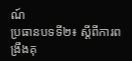ណ៍
ប្រធានបទទី២៖ ស្តីពីការពង្រឹងគុ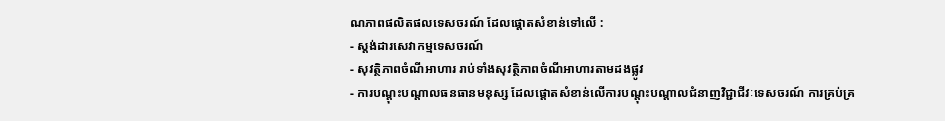ណភាពផលិតផលទេសចរណ៍ ដែលផ្តោតសំខាន់ទៅលើ :
- ស្តង់ដារសេវាកម្មទេសចរណ៍
- សុវត្ថិភាពចំណីអាហារ រាប់ទាំងសុវត្ថិភាពចំណីអាហារតាមដងផ្លូវ
- ការបណ្តុះបណ្តាលធនធានមនុស្ស ដែលផ្តោតសំខាន់លើការបណ្តុះបណ្តាលជំនាញវិជ្ជាជីវៈទេសចរណ៍ ការគ្រប់គ្រ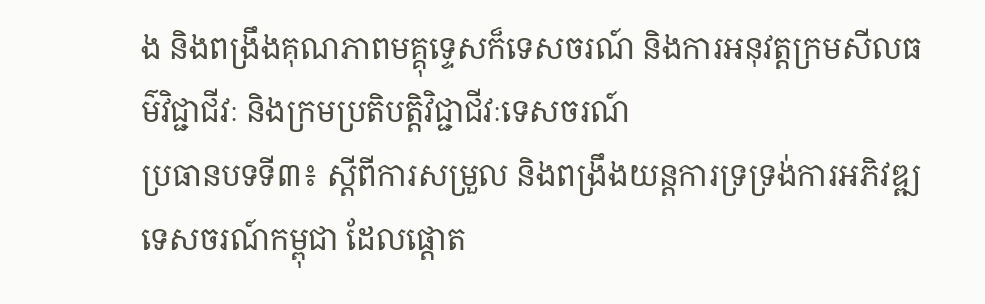ង និងពង្រឹងគុណភាពមគ្គុទ្ទេសក៏ទេសចរណ៍ និងការអនុវត្តក្រមសីលធម៌វិជ្ជាជីវៈ និងក្រមប្រតិបត្តិវិជ្ជាជីវៈទេសចរណ៍
ប្រធានបទទី៣៖ ស្តីពីការសម្រួល និងពង្រឹងយន្តការទ្រទ្រង់ការអភិវឌ្ឍទេសចរណ៍កម្ពុជា ដែលផ្តោត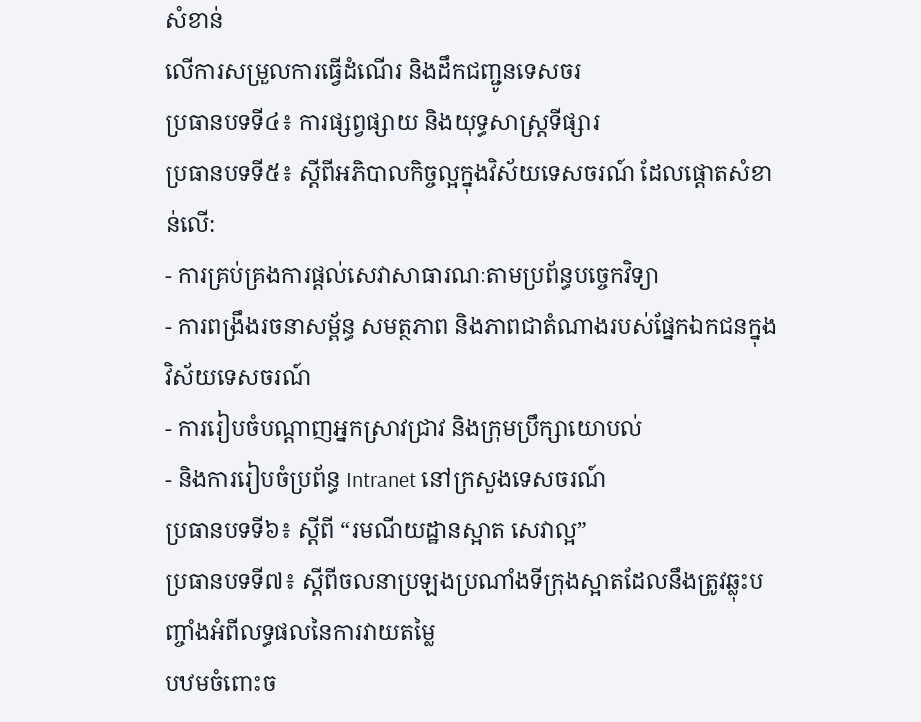សំខាន់
លើការសម្រួលការធ្វើដំណើរ និងដឹកជញ្ជូនទេសចរ
ប្រធានបទទី៤៖ ការផ្សព្វផ្សាយ និងយុទ្ធសាស្ត្រទីផ្សារ
ប្រធានបទទី៥៖ ស្តីពីអភិបាលកិច្ចល្អក្នុងវិស័យទេសចរណ៍ ដែលផ្តោតសំខាន់លើ:
- ការគ្រប់គ្រងការផ្តល់សេវាសាធារណៈតាមប្រព័ន្ធបច្ចេកវិទ្យា
- ការពង្រឹងរចនាសម្ព័ន្ធ សមត្ថភាព និងភាពជាតំណាងរបស់ផ្នែកឯកជនក្នុងវិស័យទេសចរណ៍
- ការរៀបចំបណ្តាញអ្នកស្រាវជ្រាវ និងក្រុមប្រឹក្សាយោបល់
- និងការរៀបចំប្រព័ន្ធ Intranet នៅក្រសួងទេសចរណ៍
ប្រធានបទទី៦៖ ស្តីពី “រមណីយដ្ឋានស្អាត សេវាល្អ”
ប្រធានបទទី៧៖ ស្តីពីចលនាប្រឡងប្រណាំងទីក្រុងស្អាតដែលនឹងត្រូវឆ្លុះបញ្ចាំងអំពីលទ្ធផលនៃការវាយតម្លៃ
បឋមចំពោះច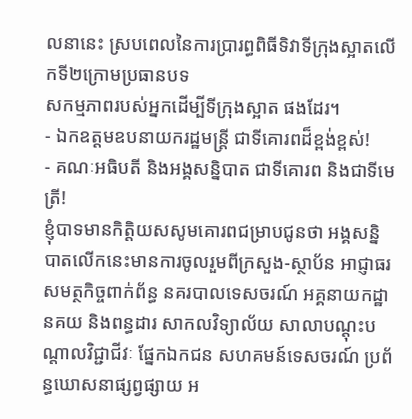លនានេះ ស្របពេលនៃការប្រារព្ធពិធីទិវាទីក្រុងស្អាតលើកទី២ក្រោមប្រធានបទ
សកម្មភាពរបស់អ្នកដើម្បីទីក្រុងស្អាត ផងដែរ។
‑ ឯកឧត្តមឧបនាយករដ្ឋមន្ត្រី ជាទីគោរពដ៏ខ្ពង់ខ្ពស់!
‑ គណៈអធិបតី និងអង្គសន្និបាត ជាទីគោរព និងជាទីមេត្រី!
ខ្ញុំបាទមានកិត្តិយសសូមគោរពជម្រាបជូនថា អង្គសន្និបាតលើកនេះមានការចូលរួមពីក្រសួង-ស្ថាប័ន អាជ្ញាធរសមត្ថកិច្ចពាក់ព័ន្ធ នគរបាលទេសចរណ៍ អគ្គនាយកដ្ឋានគយ និងពន្ធដារ សាកលវិទ្យាល័យ សាលាបណ្តុះបណ្តាលវិជ្ជាជីវៈ ផ្នែកឯកជន សហគមន៍ទេសចរណ៍ ប្រព័ន្ធឃោសនាផ្សព្វផ្សាយ អ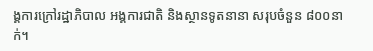ង្គការក្រៅរដ្ឋាភិបាល អង្គការជាតិ និងស្ថានទូតនានា សរុបចំនួន ៨០០នាក់។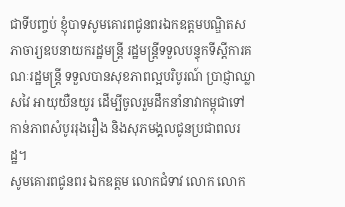ជាទីបញ្ចប់ ខ្ញុំបាទសូមគោរពជូនពរឯកឧត្តមបណ្ឌិតសភាចារ្យឧបនាយករដ្ឋមន្ត្រី រដ្ឋមន្រ្តីទទួលបន្ទុកទីស្តីការគណៈរដ្ឋមន្រ្តី ទទួលបានសុខភាពល្អបរិបូរណ៍ ប្រាជ្ញាឈ្លាសវៃ អាយុយឺនយូរ ដើម្បីចូលរួមដឹកនាំនាវាកម្ពុជាទៅកាន់ភាពសំបូររុងរឿង និងសុភមង្គលជូនប្រជាពលរដ្ឋ។
សូមគោរពជូនពរ ឯកឧត្តម លោកជំទាវ លោក លោក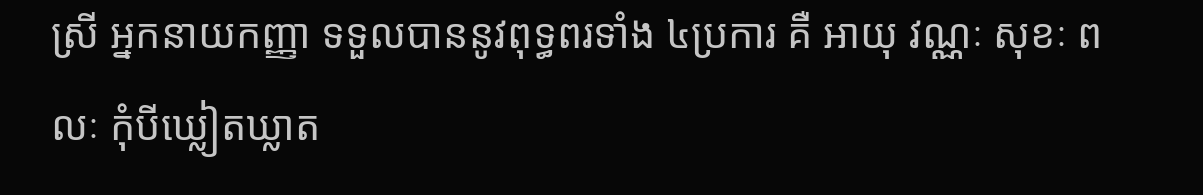ស្រី អ្នកនាយកញ្ញា ទទួលបាននូវពុទ្ធពរទាំង ៤ប្រការ គឺ អាយុ វណ្ណៈ សុខៈ ពលៈ កុំបីឃ្លៀតឃ្លាត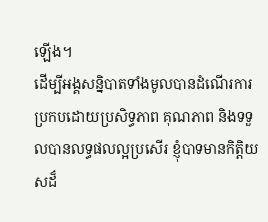ឡើង។
ដើម្បីអង្គសន្និបាតទាំងមូលបានដំណើរការប្រកបដោយប្រសិទ្ធភាព គុណភាព និងទទួលបានលទ្ធផលល្អប្រសើរ ខ្ញុំបាទមានកិត្តិយសដ៏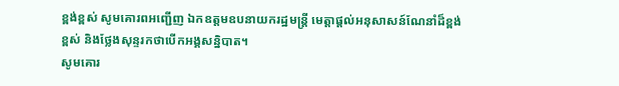ខ្ពង់ខ្ពស់ សូមគោរពអញ្ជើញ ឯកឧត្តមឧបនាយករដ្ឋមន្ត្រី មេត្តាផ្តល់អនុសាសន៍ណែនាំដ៏ខ្ពង់ខ្ពស់ និងថ្លែងសុន្ទរកថាបើកអង្គសន្និបាត។
សូមគោរ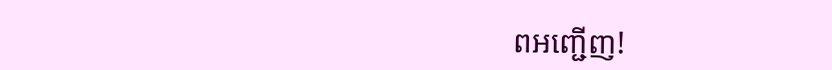ពអញ្ជើញ!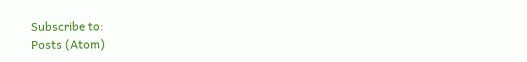Subscribe to:
Posts (Atom)